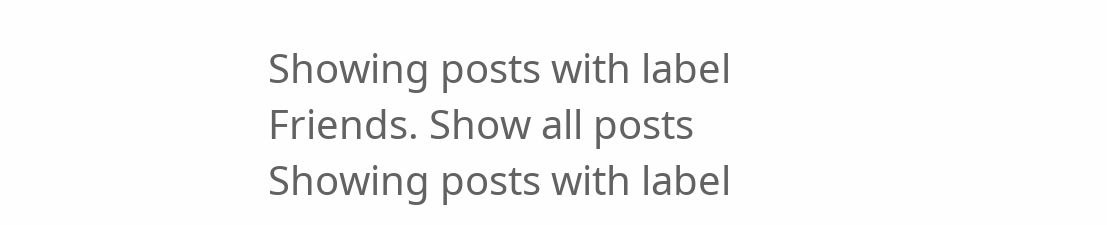Showing posts with label Friends. Show all posts
Showing posts with label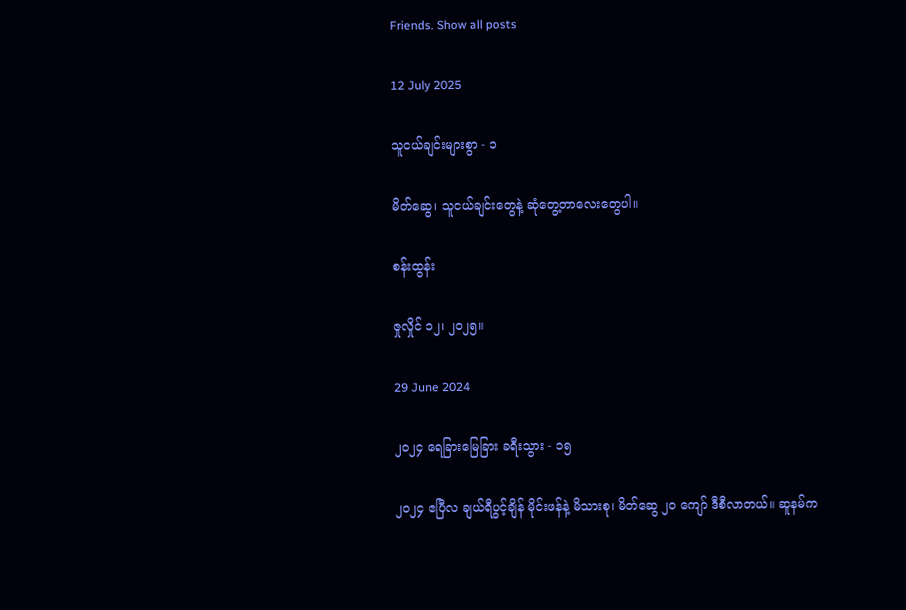Friends. Show all posts

12 July 2025

သူငယ်ချင်းများစွာ - ၁

မိတ်ဆွေ၊ သူငယ်ချင်းတွေနဲ့ ဆုံတွေ့တာလေးတွေပါ။

စန်းထွန်း

ဇှုလှိုင် ၁၂၊ ၂၀၂၅။

29 June 2024

၂၀၂၄ ရေခြားမြေခြား ခရီးသွား - ၁၅

၂၀၂၄ ဧပြီလ ချယ်ရီပွင့်ချိန် မိုင်းဖန်နဲ့ မိသားစု၊ မိတ်ဆွေ ၂၀ ကျော် ဒီစီလာတယ်။ ဆူနမ်က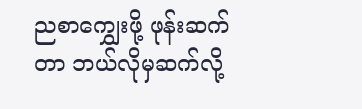ညစာကျွှေးဖို့ ဖုန်းဆက်တာ ဘယ်လိုမှဆက်လို့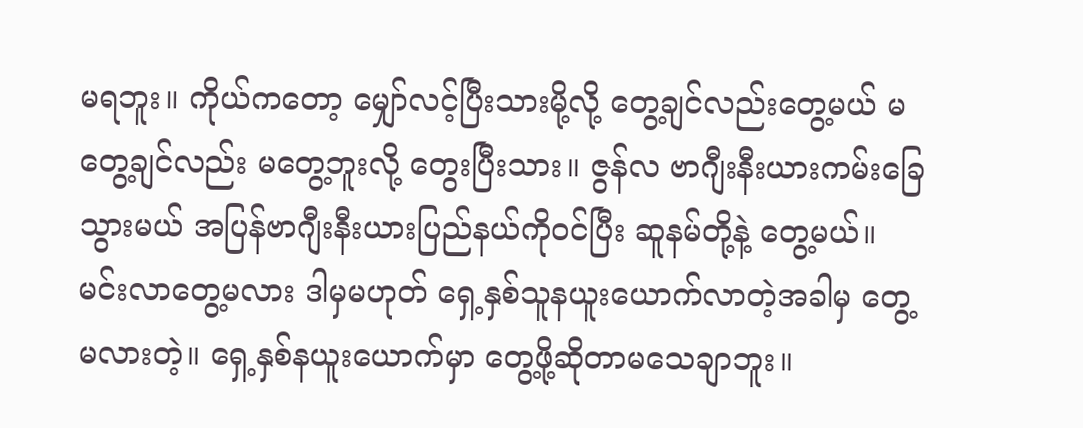မရဘူး။ ကိုယ်ကတော့ မျှော်လင့်ပြီးသားမို့လို့ တွေ့ချင်လည်းတွေ့မယ် မတွေ့ချင်လည်း မတွေ့ဘူးလို့ တွေးပြီးသား။ ဇွန်လ ဗာဂျီးနီးယားကမ်းခြေသွားမယ် အပြန်ဗာဂျီးနီးယားပြည်နယ်ကိုဝင်ပြီး ဆူနမ်တို့နဲ့ တွေ့မယ်။ မင်းလာတွေ့မလား ဒါမှမဟုတ် ရှေ့နှစ်သူနယူးယောက်လာတဲ့အခါမှ တွေ့မလားတဲ့။ ရှေ့နှစ်နယူးယောက်မှာ တွေ့ဖို့ဆိုတာမသေချာဘူး။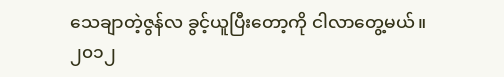သေချာတဲ့ဇွန်လ ခွင့်ယူပြီးတော့ကို ငါလာတွေ့မယ်။ ၂၀၁၂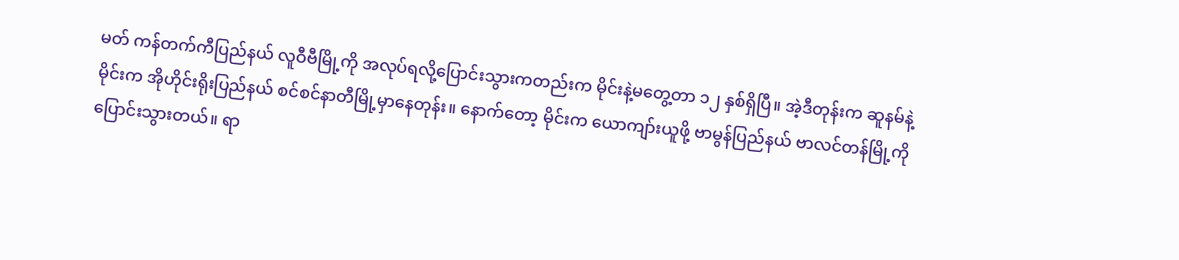မတ် ကန်တက်ကီပြည်နယ် လူဝီဗီမြို့ကို အလုပ်ရလို့ပြောင်းသွားကတည်းက မိုင်းနဲ့မတွေ့တာ ၁၂ နှစ်ရှိပြီ။ အဲ့ဒီတုန်းက ဆူနမ်နဲ့မိုင်းက အိုဟိုင်းရိုးပြည်နယ် စင်စင်နာတီမြို့မှာနေတုန်း။ နောက်တော့ မိုင်းက ယောကျာ်းယူဖို့ ဗာမွန်ပြည်နယ် ဗာလင်တန်မြို့ကို ပြောင်းသွားတယ်။ ရာ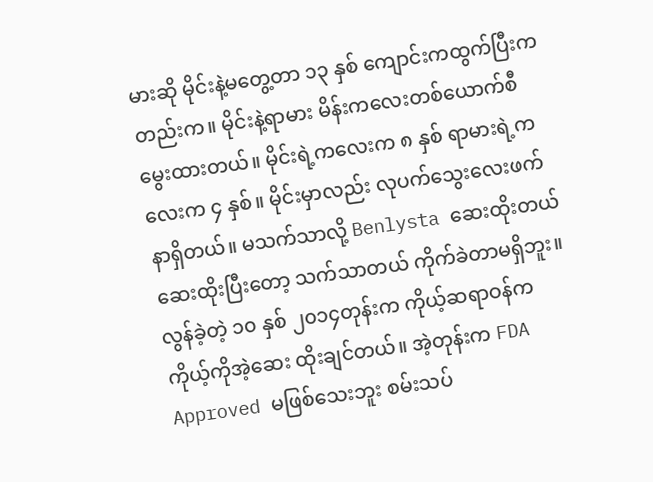မားဆို မိုင်းနဲ့မတွေ့တာ ၁၃ နှစ် ကျောင်းကထွက်ပြီးကတည်းက။ မိုင်းနဲ့ရာမား မိန်းကလေးတစ်ယောက်စီ မွေးထားတယ်။ မိုင်းရဲ့ကလေးက ၈ နှစ် ရာမားရဲ့ကလေးက ၄ နှစ်။ မိုင်းမှာလည်း လုပက်သွေးလေးဖက်နာရှိတယ်။ မသက်သာလို့ Benlysta ဆေးထိုးတယ် ဆေးထိုးပြီးတော့ သက်သာတယ် ကိုက်ခဲတာမရှိဘူး။ လွန်ခဲ့တဲ့ ၁၀ နှစ် ၂၀၁၄တုန်းက ကိုယ့်ဆရာဝန်က ကိုယ့်ကိုအဲ့ဆေး ထိုးချင်တယ်။ အဲ့တုန်းက FDA Approved မဖြစ်သေးဘူး စမ်းသပ်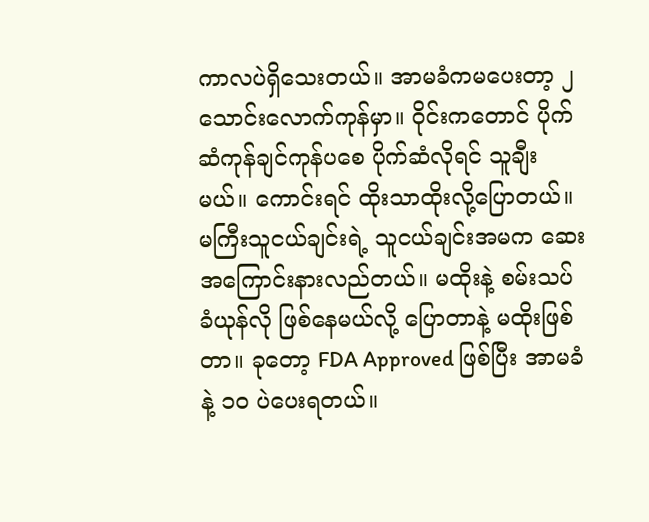ကာလပဲရှိသေးတယ်။ အာမခံကမပေးတာ့ ၂ သောင်းလောက်ကုန်မှာ။ ဝိုင်းကတောင် ပိုက်ဆံကုန်ချင်ကုန်ပစေ ပိုက်ဆံလိုရင် သူချီးမယ်။ ကောင်းရင် ထိုးသာထိုးလို့ပြောတယ်။ မကြီးသူငယ်ချင်းရဲ့ သူငယ်ချင်းအမက ဆေးအကြောင်းနားလည်တယ်။ မထိုးနဲ့ စမ်းသပ်ခံယုန်လို ဖြစ်နေမယ်လို့ ပြောတာနဲ့ မထိုးဖြစ်တာ။ ခုတော့ FDA Approved ဖြစ်ပြီး အာမခံနဲ့ ၁၀ ပဲပေးရတယ်။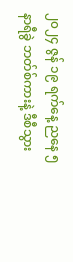၂၀၂၄ ဇွန် ၁၉ ရက်နေ့ ညနေ ၅ နာရီခွဲ ဘတ်စ်ကားနဲ့ ဒီစီသွား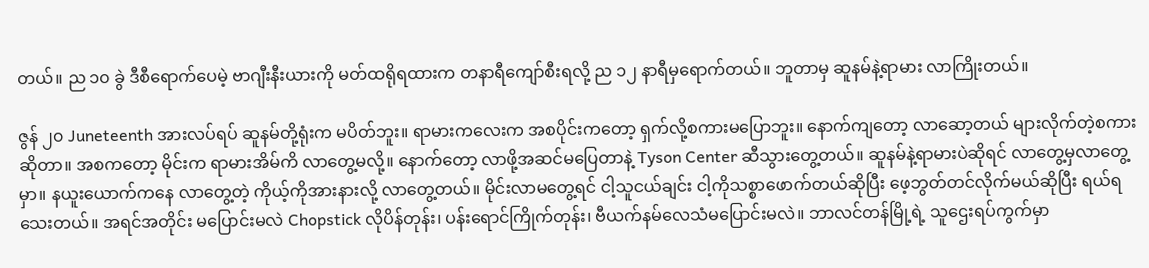တယ်။ ည ၁၀ ခွဲ ဒီစီရောက်ပေမဲ့ ဗာဂျီးနီးယားကို မတ်ထရိုရထားက တနာရီကျော်စီးရလို့ ည ၁၂ နာရီမှရောက်တယ်။ ဘူတာမှ ဆူနမ်နဲ့ရာမား လာကြိုးတယ်။

ဇွန် ၂၀ Juneteenth အားလပ်ရပ် ဆူနမ်တို့ရုံးက မပိတ်ဘူး။ ရာမားကလေးက အစပိုင်းကတော့ ရှက်လို့စကားမပြောဘူး။ နောက်ကျတော့ လာဆော့တယ် များလိုက်တဲ့စကားဆိုတာ။ အစကတော့ မိုင်းက ရာမားအိမ်ကိ လာတွေ့မလို့။ နောက်တော့ လာဖို့အဆင်မပြေတာနဲ့ Tyson Center ဆီသွားတွေ့တယ်။ ဆူနမ်နဲ့ရာမားပဲဆိုရင် လာတွေ့မှလာတွေ့မှာ။ နယူးယောက်ကနေ လာတွေ့တဲ့ ကိုယ့်ကိုအားနားလို့ လာတွေ့တယ်။ မိုင်းလာမတွေ့ရင် ငါ့သူငယ်ချင်း ငါ့ကိုသစ္စာဖောက်တယ်ဆိုပြီး ဖေ့ဘွတ်တင်လိုက်မယ်ဆိုပြီး ရယ်ရသေးတယ်။ အရင်အတိုင်း မပြောင်းမလဲ Chopstick လိုပိန်တုန်း၊ ပန်းရောင်ကြိုက်တုန်း၊ ဗီယက်နမ်လေသံမပြောင်းမလဲ။ ဘာလင်တန်မြို့ရဲ့ သူဌေးရပ်ကွက်မှာ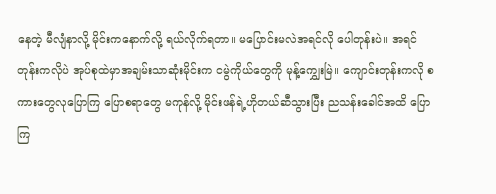နေတဲ့ မီလျံနာလို့ မိုင်းကနောက်လို့ ရယ်လိုက်ရတာ။ မပြောင်းမလဲအရင်လို ပေါတုန်းပဲ။ အရင်တုန်းကလိုပဲ အုပ်စုထဲမှာအချမ်းသာဆုံးမိုင်းက ငမွဲကိုယ်တွေကို မုန့်ကျွှေးမြဲ။ ကျောင်းတုန်းကလို စကားတွေလုပြောကြ ပြောစရာတွေ မကုန်လို့ မိုင်းဖန်ရဲ့ဟိုတယ်ဆီသွားပြီး ညသန်းခေါင်အထိ ပြောကြ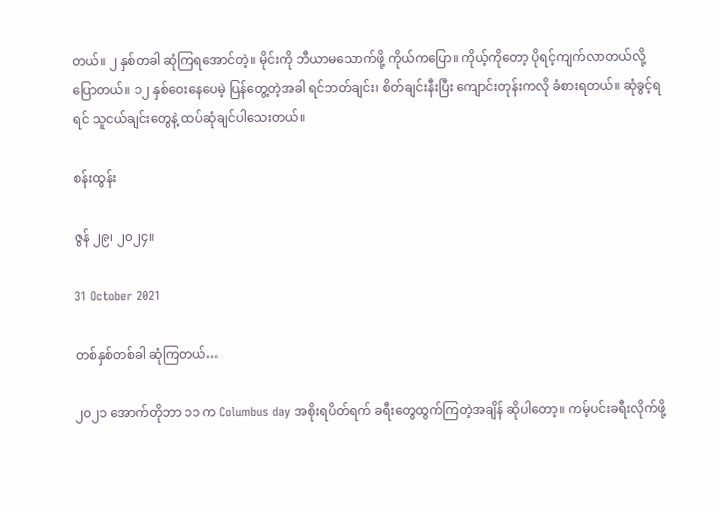တယ်။ ၂ နှစ်တခါ ဆုံကြရအောင်တဲ့။ မိုင်းကို ဘီယာမသောက်ဖို့ ကိုယ်ကပြော။ ကိုယ့်ကိုတော့ ပိုရင့်ကျက်လာတယ်လို့ပြောတယ်။ ၁၂ နှစ်ဝေးနေပေမဲ့ ပြန်တွေ့တဲ့အခါ ရင်ဘတ်ချင်း၊ စိတ်ချင်းနီးပြီး ကျောင်းတုန်းကလို ခံစားရတယ်။ ဆုံခွင့်ရရင် သူငယ်ချင်းတွေနဲ့ ထပ်ဆုံချင်ပါသေးတယ်။

စန်းထွန်း

ဇွန် ၂၉၊ ၂၀၂၄။

31 October 2021

တစ်နှစ်တစ်ခါ ဆုံကြတယ်…

၂၀၂၁ အောက်တိုဘာ ၁၁ က Columbus day အစိုးရပိတ်ရက် ခရီးတွေထွက်ကြတဲ့အချိန် ဆိုပါတော့။ ကမ့်ပင်းခရီးလိုက်ဖို့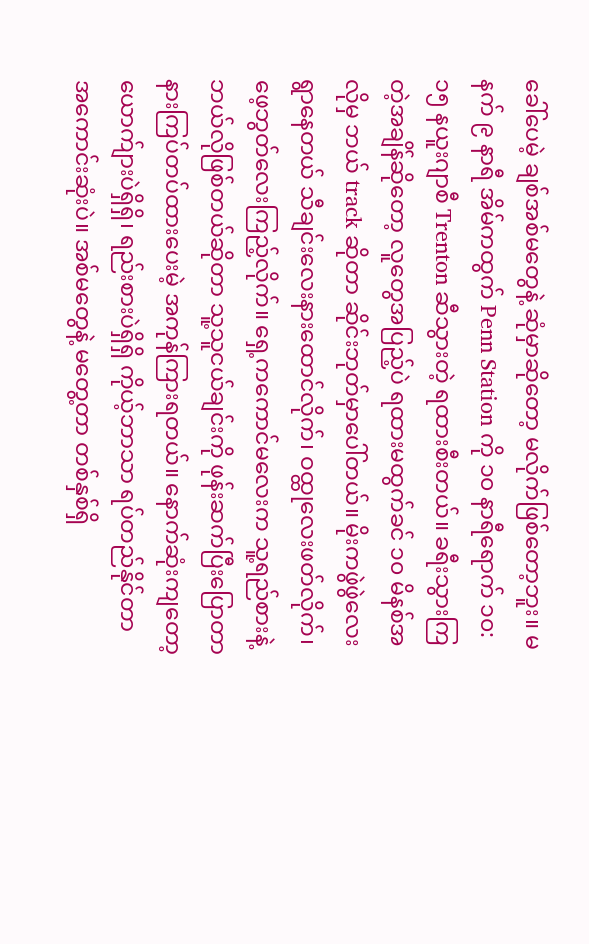ခေါ်ပေမဲ့ ချစ်အစ်မတွေနဲ့ ဆုံမှာဆိုတော့ မလိုက်ဖြစ်တော့ဘူး။ မနက် ၉ နာရီ အိမ်ကထွက် Penn Station ကို ၁၀ နာရီရောက် ၁၀:၁၅ နယူးဂျာစီ Trenton ဆီသွားတဲ့ ရထားစီးတယ်။ ခရီးသွားကြတဲ့အချိန်ဆိုတော့ လူတွေအပြည့်ပဲ ရထားမထွက်ခင် ၁၀ မိနစ်အလိုမှ ဘယ် track ဆိုတာ ဆိုင်းဘုတ်မှာပေါ်တယ်။ မိုးကဖွဲဖွဲလေးရွာနေတယ် သီချင်းလေးနားထောင်လိုက်၊ ဝထ္ထုလေးဖတ်လိုက်၊ ဖေ့ဘွတ်လေးကြည့်လိုက်။ ရှေ့ကကောင်မလေးက သူ့ရည်စားနဲ့ဘယ်လိုဖြစ်တယ်ဆိုတာ သူ့သူငယ်ချင်းကို ဖုန်းဆက်ပြီးပြောတာ နားကြပ်တပ်ထားပေးမဲ့ အကုန်ကြားရတယ်။ နောက်ဆုံးကျတော့ ယောက်ျားပဲရှိရှိ၊ ရည်းစားပဲရှိရှိ ကိုယ့်ဘာသာ ရပ်တည်နိုင်တာ အကောင်းဆုံးပဲ။ အစ်မတွေနဲ့ မတွေ့တာ တစ်နှစ်ရှိ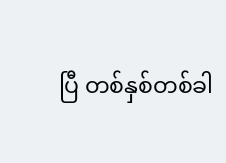ပြီ တစ်နှစ်တစ်ခါ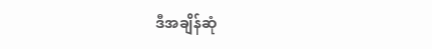ဒီအချိန်ဆုံ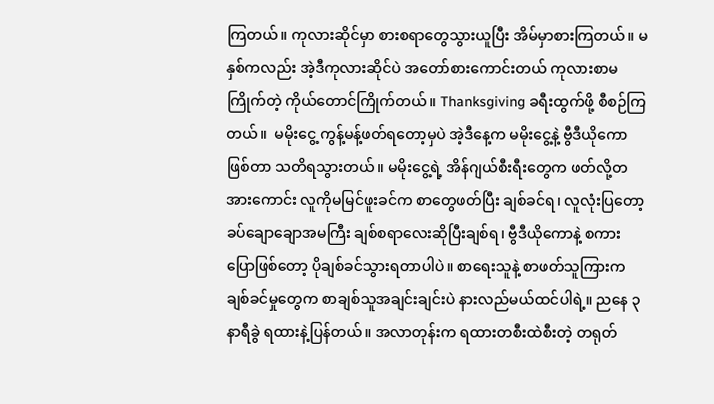ကြတယ်။ ကုလားဆိုင်မှာ စားစရာတွေသွားယူပြီး အိမ်မှာစားကြတယ်။ မနှစ်ကလည်း အဲ့ဒီကုလားဆိုင်ပဲ အတော်စားကောင်းတယ် ကုလားစာမကြိုက်တဲ့ ကိုယ်တောင်ကြိုက်တယ်။ Thanksgiving ခရီးထွက်ဖို့ စီစဉ်ကြတယ်။  မမိုးငွေ့ ကွန့်မန့်ဖတ်ရတော့မှပဲ အဲ့ဒီနေ့က မမိုးငွေ့နဲ့ ဗွီဒီယိုကောဖြစ်တာ သတိရသွားတယ်။ မမိုးငွေ့ရဲ့ အိန်ဂျယ်စီးရီးတွေက ဖတ်လို့တအားကောင်း လူကိုမမြင်ဖူးခင်က စာတွေဖတ်ပြီး ချစ်ခင်ရ၊ လူလုံးပြတော့ ခပ်ချောချောအမကြီး ချစ်စရာလေးဆိုပြီးချစ်ရ၊ ဗွီဒီယိုကောနဲ့ စကားပြောဖြစ်တော့ ပိုချစ်ခင်သွားရတာပါပဲ။ စာရေးသူနဲ့ စာဖတ်သူကြားက ချစ်ခင်မှုတွေက စာချစ်သူအချင်းချင်းပဲ နားလည်မယ်ထင်ပါရဲ့။ ညနေ ၃ နာရီခွဲ ရထားနဲ့ပြန်တယ်။ အလာတုန်းက ရထားတစီးထဲစီးတဲ့ တရုတ်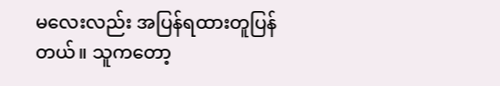မလေးလည်း အပြန်ရထားတူပြန်တယ်။ သူကတော့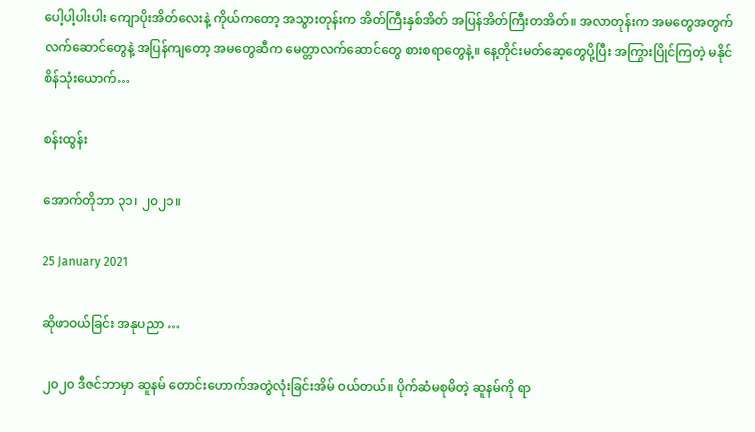ပေါ့ပါ့ပါးပါး ကျောပိုးအိတ်လေးနဲ့ ကိုယ်ကတော့ အသွားတုန်းက အိတ်ကြီးနှစ်အိတ် အပြန်အိတ်ကြီးတအိတ်။ အလာတုန်းက အမတွေအတွက် လက်ဆောင်တွေနဲ့ အပြန်ကျတော့ အမတွေဆီက မေတ္တာလက်ဆောင်တွေ စားစရာတွေနဲ့။ နေ့တိုင်းမတ်ဆေ့တွေပို့ပြီး အကြွားပြိုင်ကြတဲ့ မနိုင်စိန်သုံးယောက်…

စန်းထွန်း

အောက်တိုဘာ ၃၁၊ ၂၀၂၁။

25 January 2021

ဆိုဖာဝယ်ခြင်း အနုပညာ …

၂၀၂၀ ဒီဇင်ဘာမှာ ဆူနမ် တောင်းဟောက်အတွဲလုံးခြင်းအိမ် ဝယ်တယ်။ ပိုက်ဆံမစုမိတဲ့ ဆူနမ်ကို ရာ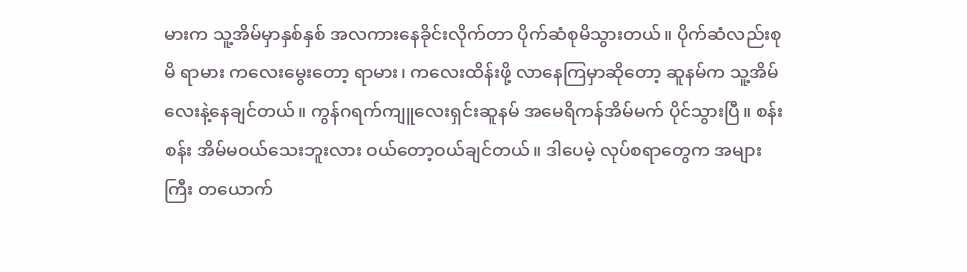မားက သူ့အိမ်မှာနှစ်နှစ် အလကားနေခိုင်းလိုက်တာ ပိုက်ဆံစုမိသွားတယ်။ ပိုက်ဆံလည်းစုမိ ရာမား ကလေးမွေးတော့ ရာမား၊ ကလေးထိန်းဖို့ လာနေကြမှာဆိုတော့ ဆူနမ်က သူ့အိမ်လေးနဲ့နေချင်တယ်။ ကွန်ဂရက်ကျူလေးရှင်းဆူနမ် အမေရိကန်အိမ်မက် ပိုင်သွားပြီ။ စန်းစန်း အိမ်မဝယ်သေးဘူးလား ဝယ်တော့ဝယ်ချင်တယ်။ ဒါပေမဲ့ လုပ်စရာတွေက အများကြီး တယောက်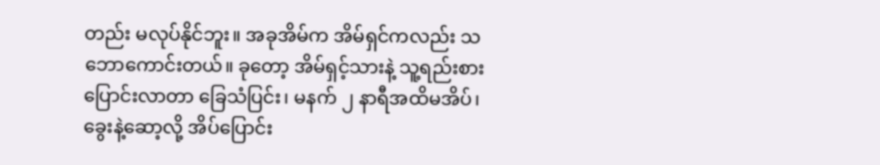တည်း မလုပ်နိုင်ဘူး။ အခုအိမ်က အိမ်ရှင်ကလည်း သဘောကောင်းတယ်။ ခုတော့ အိမ်ရှင့်သားနဲ့ သူ့ရည်းစား ပြောင်းလာတာ ခြေသံပြင်း၊ မနက် ၂ နာရီအထိမအိပ်၊ ခွေးနဲ့ဆော့လို့ အိပ်ပြောင်း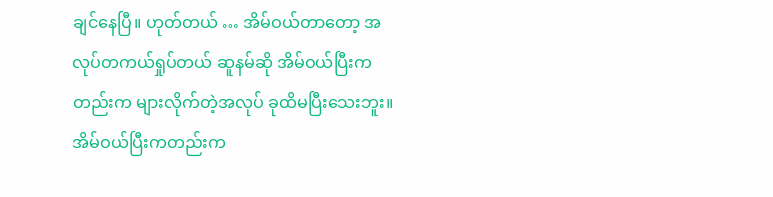ချင်နေပြီ။ ဟုတ်တယ် … အိမ်ဝယ်တာတော့ အလုပ်တကယ်ရှုပ်တယ် ဆူနမ်ဆို အိမ်ဝယ်ပြီးကတည်းက များလိုက်တဲ့အလုပ် ခုထိမပြီးသေးဘူး။ အိမ်ဝယ်ပြီးကတည်းက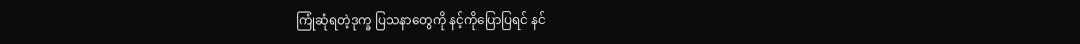ကြုံဆုံရတဲ့ဒုက္ခ ပြသနာတွေကို နင့်ကိုပြောပြရင် နင်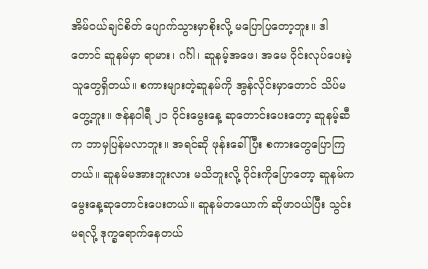အိမ်ဝယ်ချင်စိတ် ပျောက်သွားမှာစိုးလို့ မပြောပြတော့ဘူး။ ဒါတောင် ဆူနမ်မှာ ရာမား၊ ဂင်္ဂါ၊ ဆူနမ့်အဖေ၊ အမေ ဝိုင်းလုပ်ပေးမဲ့သူတွေရှိတယ်။ စကားများတဲ့ဆူနမ်ကို အွန်လိုင်းမှာတောင် သိပ်မတွေ့ဘူး။ ဇန်နဝါရီ ၂၁ ဝိုင်းမွေးနေ့ ဆုတောင်းပေးတော့ ဆူနမ့်ဆီက ဘာမှပြန်မလာဘူး။ အရင်ဆို ဖုန်းခေါ်ပြီး စကားတွေပြောကြတယ်။ ဆူနမ်မအားဘူးလား မသိဘူးလို့ ဝိုင်းကိုပြောတော့ ဆူနမ်က မွေးနေ့ဆုတောင်းပေးတယ်။ ဆူနမ်တယောက် ဆိုဖာဝယ်ပြီး သွင်းမရလို့ ဒုက္ခရောက်နေတယ်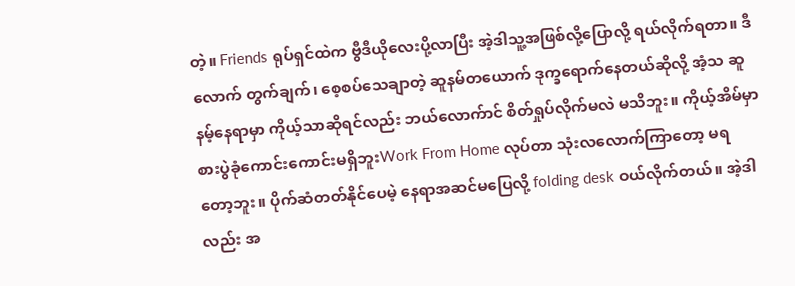တဲ့။ Friends ရုပ်ရှင်ထဲက ဗွီဒီယိုလေးပို့လာပြီး အဲ့ဒါသူ့အဖြစ်လို့ပြောလို့ ရယ်လိုက်ရတာ။ ဒီလောက် တွက်ချက်၊ စေ့စပ်သေချာတဲ့ ဆူနမ်တယောက် ဒုက္ခရောက်နေတယ်ဆိုလို့ အံ့သ ဆူနမ့်နေရာမှာ ကိုယ့်သာဆိုရင်လည်း ဘယ်လောက်ာင် စိတ်ရှုပ်လိုက်မလဲ မသိဘူး။ ကိုယ့်အိမ်မှာ စားပွဲခုံကောင်းကောင်းမရှိဘူးWork From Home လုပ်တာ သုံးလလောက်ကြာတော့ မရတော့ဘူး။ ပိုက်ဆံတတ်နိုင်ပေမဲ့ နေရာအဆင်မပြေလို့ folding desk ဝယ်လိုက်တယ်။ အဲ့ဒါလည်း အ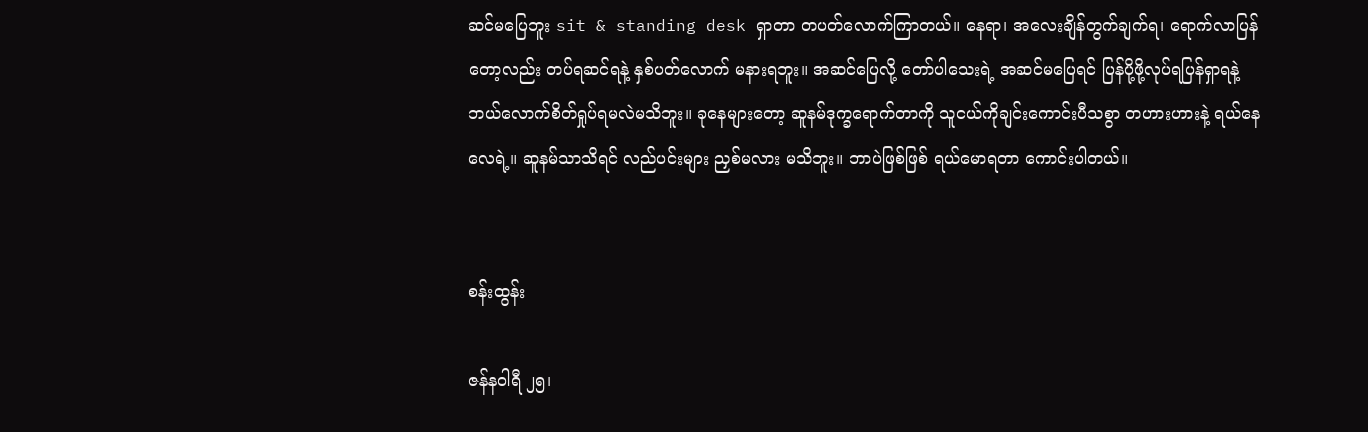ဆင်မပြေဘူး sit & standing desk ရှာတာ တပတ်လောက်ကြာတယ်။ နေရာ၊ အလေးချိန်တွက်ချက်ရ၊ ရောက်လာပြန်တော့လည်း တပ်ရဆင်ရနဲ့ နှစ်ပတ်လောက် မနားရဘူး။ အဆင်ပြေလို့ တော်ပါသေးရဲ့ အဆင်မပြေရင် ပြန်ပို့ဖို့လုပ်ရပြန်ရှာရနဲ့ ဘယ်လောက်စိတ်ရှုပ်ရမလဲမသိဘူး။ ခုနေများတော့ ဆူနမ်ဒုက္ခရောက်တာကို သူငယ်ကိုချင်းကောင်းပီသစွာ တဟားဟားနဲ့ ရယ်နေလေရဲ့။ ဆူနမ်သာသိရင် လည်ပင်းများ ညှစ်မလား မသိဘူး။ ဘာပဲဖြစ်ဖြစ် ရယ်မောရတာ ကောင်းပါတယ်။


စန်းထွန်း

ဇန်နဝါရီ ၂၅၊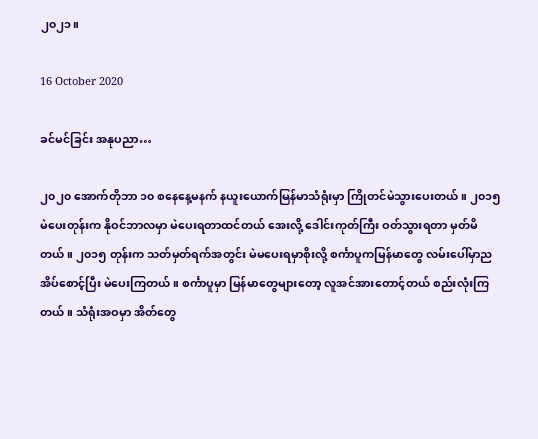၂၀၂၁။

16 October 2020

ခင်မင်ခြင်း အနုပညာ…

၂၀၂၀ အောက်တိုဘာ ၁၀ စနေနေ့မနက် နယူးယောက်မြန်မာသံရုံးမှာ ကြိုတင်မဲသွားပေးတယ်။ ၂၀၁၅ မဲပေးတုန်းက နိုဝင်ဘာလမှာ မဲပေးရတာထင်တယ် အေးလို့ ဒေါင်းကုတ်ကြီး ဝတ်သွားရတာ မှတ်မိတယ်။ ၂၀၁၅ တုန်းက သတ်မှတ်ရက်အတွင်း မဲမပေးရမှာစိုးလို့ စင်္ကာပူကမြန်မာတွေ လမ်းပေါ်မှာညအိပ်စောင့်ပြီး မဲပေးကြတယ်။ စင်္ကာပူမှာ မြန်မာတွေများတော့ လူအင်အားတောင့်တယ် စည်းလုံးကြတယ်။ သံရုံးအဝမှာ အိတ်တွေ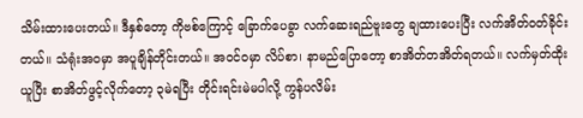သိမ်းထားပေးတယ်။ ဒီနှစ်တော့ ကိုဗစ်ကြောင့် ခြောက်ပေခွာ လက်ဆေးရည်ဗူးတွေ ချထားပေးပြီး လက်အိတ်ဝတ်ခိုင်းတယ်။ သံရုံးအဝမှာ အပူချိန်တိုင်းတယ်။ အဝင်ဝမှာ လိပ်စာ၊ နာမည်ပြောတော့ စာအိတ်တအိတ်ရတယ်။ လက်မှတ်ထိုးယူပြီး စာအိတ်ဖွင့်လိုက်တော့ ၃မဲရပြီး တိုင်းရင်းမဲမပါလို့ ကွန်ပလိမ်း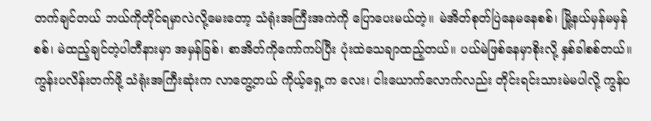တက်ချင်တယ် ဘယ်ကိုတိုင်ရမှာလဲလို့မေးတော့ သံရုံးအကြီးအကဲကို ပြောပေးမယ်တဲ့။ မဲအိတ်စုတ်ပြဲနေမနေစစ်၊ မြို့နယ်မှန်မမှန်စစ်၊ မဲထည့်ချင်တဲ့ပါတီနားမှာ အမှန်ခြစ်၊ စာအိတ်ကိုကော်ကပ်ပြီး ပုံးထဲသေချာထည့်တယ်။ ပယ်မဲဖြစ်နေမှာစိုးလို့ နှစ်ခါစစ်တယ်။ ကွန်းပလိန်းတက်ဖို့ သံရုံးအကြီးဆုံးက လာတွေ့တယ် ကိုယ့်ရှေ့က လေး၊ ငါးယောက်လောက်လည်း တိုင်းရင်းသားမဲမပါလို့ ကွန်ပ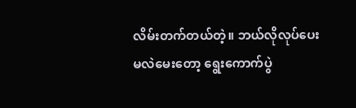လိမ်းတက်တယ်တဲ့။ ဘယ်လိုလုပ်ပေးမလဲမေးတော့ ရွေးကောက်ပွဲ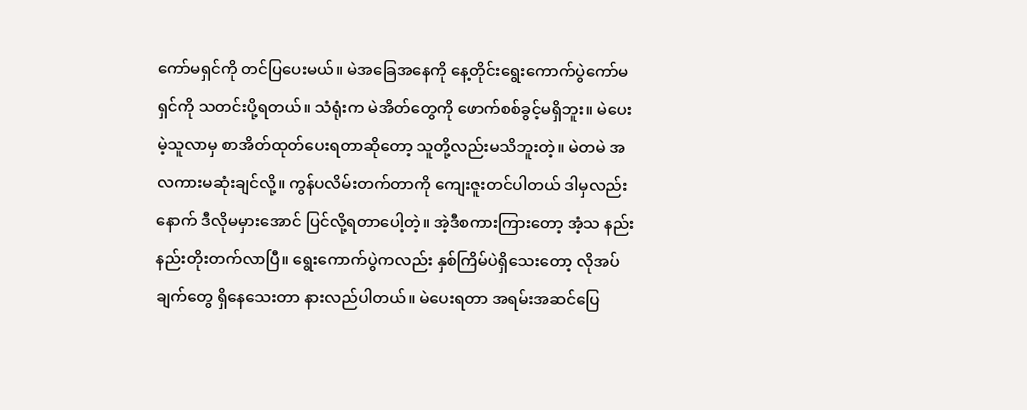ကော်မရှင်ကို တင်ပြပေးမယ်။ မဲအခြေအနေကို နေ့တိုင်းရွေးကောက်ပွဲကော်မရှင်ကို သတင်းပို့ရတယ်။ သံရုံးက မဲအိတ်တွေကို ဖောက်စစ်ခွင့်မရှိဘူး။ မဲပေးမဲ့သူလာမှ စာအိတ်ထုတ်ပေးရတာဆိုတော့ သူတို့လည်းမသိဘူးတဲ့။ မဲတမဲ အလကားမဆုံးချင်လို့။ ကွန်ပလိမ်းတက်တာကို ကျေးဇူးတင်ပါတယ် ဒါမှလည်းနောက် ဒီလိုမမှားအောင် ပြင်လို့ရတာပေါ့တဲ့။ အဲ့ဒီစကားကြားတော့ အံ့သ နည်းနည်းတိုးတက်လာပြီ။ ရွေးကောက်ပွဲကလည်း နှစ်ကြိမ်ပဲရှိသေးတော့ လိုအပ်ချက်တွေ ရှိနေသေးတာ နားလည်ပါတယ်။ မဲပေးရတာ အရမ်းအဆင်ပြေ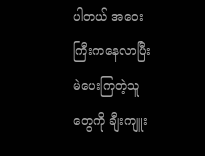ပါတယ် အဝေးကြီးကနေလာပြီး မဲပေးကြတဲ့သူတွေကို ချီးကျူး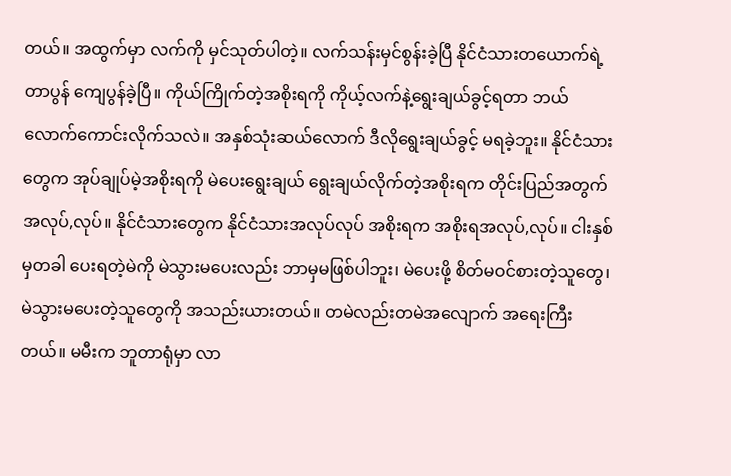တယ်။ အထွက်မှာ လက်ကို မှင်သုတ်ပါတဲ့။ လက်သန်းမှင်စွန်းခဲ့ပြီ နိုင်ငံသားတယောက်ရဲ့တာပွန် ကျေပွန်ခဲ့ပြီ။ ကိုယ်ကြိုက်တဲ့အစိုးရကို ကိုယ့်လက်နဲ့ရွေးချယ်ခွင့်ရတာ ဘယ်လောက်ကောင်းလိုက်သလဲ။ အနှစ်သုံးဆယ်လောက် ဒီလိုရွေးချယ်ခွင့် မရခဲ့ဘူး။ နိုင်ငံသားတွေက အုပ်ချုပ်မဲ့အစိုးရကို မဲပေးရွေးချယ် ရွေးချယ်လိုက်တဲ့အစိုးရက တိုင်းပြည်အတွက် အလုပ်,လုပ်။ နိုင်ငံသားတွေက နိုင်ငံသားအလုပ်လုပ် အစိုးရက အစိုးရအလုပ်,လုပ်။ ငါးနှစ်မှတခါ ပေးရတဲ့မဲကို မဲသွားမပေးလည်း ဘာမှမဖြစ်ပါဘူး၊ မဲပေးဖို့ စိတ်မဝင်စားတဲ့သူတွေ၊ မဲသွားမပေးတဲ့သူတွေကို အသည်းယားတယ်။ တမဲလည်းတမဲအလျောက် အရေးကြီးတယ်။ မမီးက ဘူတာရုံမှာ လာ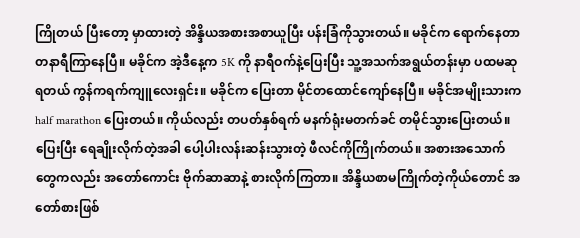ကြိုတယ် ပြီးတော့ မှာထားတဲ့ အိန္ဒိယအစားအစာယူပြီး ပန်းခြံကိုသွားတယ်။ မခိုင်က ရောက်နေတာ တနာရီကြာနေပြီ။ မခိုင်က အဲ့ဒီနေ့က 5K ကို နာရီဝက်နဲ့ပြေးပြီး သူ့အသက်အရွယ်တန်းမှာ ပထမဆုရတယ် ကွန်ကရက်ကျူလေးရှင်း။ မခိုင်က ပြေးတာ မိုင်တထောင်ကျော်နေပြီ။ မခိုင်အမျိုးသားက half marathon ပြေးတယ်။ ကိုယ်လည်း တပတ်နှစ်ရက် မနက်ရုံးမတက်ခင် တမိုင်သွားပြေးတယ်။ ပြေးပြီး ရေချိုးလိုက်တဲ့အခါ ပေါ့ပါးလန်းဆန်းသွားတဲ့ ဖီလင်ကိုကြိုက်တယ်။ အစားအသောက်တွေကလည်း အတော်ကောင်း ဗိုက်ဆာဆာနဲ့ စားလိုက်ကြတာ။ အိန္ဒိယစာမကြိုက်တဲ့ကိုယ်တောင် အတော်စားဖြစ်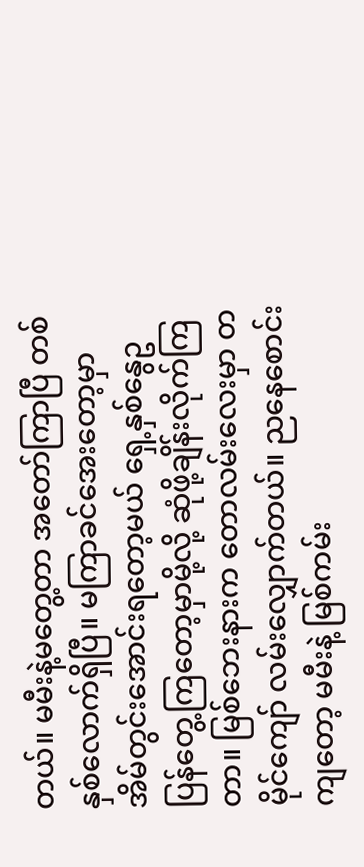တယ်။ မမီးနဲ့မတွေ့တာ အတော်ကြာပြီ တစ်နှစ်လောက်ရှိပြီ။ မကြာခင်အေးတော့မှာ အိမ်တွင်းအောင်းရတော့မယ် ရှေ့နှစ်နွေဥ ပြန်တွေ့ကြတော့မှာမို့လို့ ဆုံဖို့ချိန်းလိုက်ကြတာ။ မြစ်ဘေးနားက တောလမ်းလေးမှာ တမိုင်ကျော် လမ်းလျှောက်တယ်။ ညနေစောင်းကျတော့ မမီးနဲ့ မြစ်ကမ်း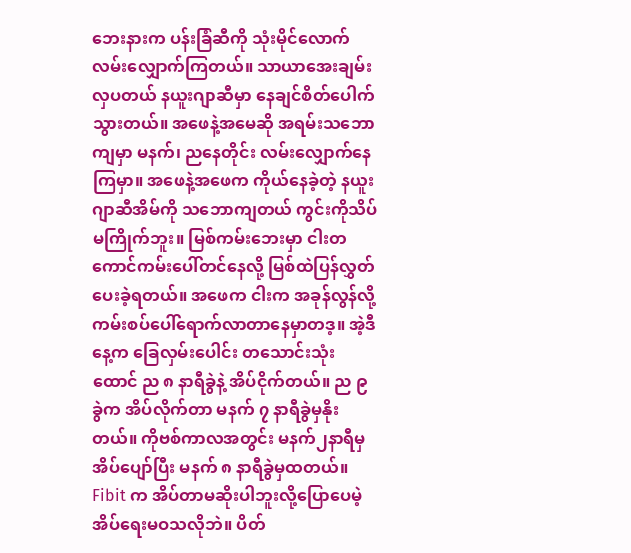ဘေးနားက ပန်းခြံဆီကို သုံးမိုင်လောက် လမ်းလျှောက်ကြတယ်။ သာယာအေးချမ်းလှပတယ် နယူးဂျာဆီမှာ နေချင်စိတ်ပေါက်သွားတယ်။ အဖေနဲ့အမေဆို အရမ်းသဘောကျမှာ မနက်၊ ညနေတိုင်း လမ်းလျှောက်နေကြမှာ။ အဖေနဲ့အဖေက ကိုယ်နေခဲ့တဲ့ နယူးဂျာဆီအိမ်ကို သဘောကျတယ် ကွင်းကိုသိပ်မကြိုက်ဘူး။ မြစ်ကမ်းဘေးမှာ ငါးတကောင်ကမ်းပေါ်တင်နေလို့ မြစ်ထဲပြန်လွှတ်ပေးခဲ့ရတယ်။ အဖေက ငါးက အခုန်လွန်လို့ ကမ်းစပ်ပေါ်ရောက်လာတာနေမှာတဒ့။ အဲ့ဒီနေ့က ခြေလှမ်းပေါင်း တသောင်းသုံးထောင် ည ၈ နာရီခွဲနဲ့ အိပ်ငိုက်တယ်။ ည ၉ ခွဲက အိပ်လိုက်တာ မနက် ၇ နာရီခွဲမှနိုးတယ်။ ကိုဗစ်ကာလအတွင်း မနက်၂နာရီမှ အိပ်ပျော်ပြီး မနက် ၈ နာရီခွဲမှထတယ်။ Fibit က အိပ်တာမဆိုးပါဘူးလို့ပြောပေမဲ့ အိပ်ရေးမဝသလိုဘဲ။ ပိတ်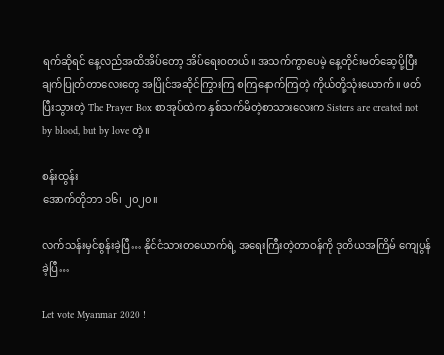ရက်ဆိုရင် နေ့လည်အထိအိပ်တော့ အိပ်ရေးဝတယ်။ အသက်ကွာပေမဲ့ နေ့တိုင်းမတ်ဆေ့ပို့ပြီး ချက်ပြုတ်တာလေးတွေ အပြိုင်အဆိုင်ကြွားကြ စကြနောက်ကြတဲ့ ကိုယ်တို့သုံးယောက်။ ဖတ်ပြီးသွားတဲ့ The Prayer Box စာအုပ်ထဲက နှစ်သက်မိတဲ့စာသားလေးက Sisters are created not by blood, but by love တဲ့။

စန်းထွန်း
အောက်တိုဘာ ၁၆၊ ၂၀၂၀။

လက်သန်းမှင်စွန်းခဲ့ပြီ… နိုင်ငံသားတယောက်ရဲ့ အရေးကြီးတဲ့တာဝန်ကို ဒုတိယအကြိမ် ကျေပွန်ခဲ့ပြီ…

Let vote Myanmar 2020 !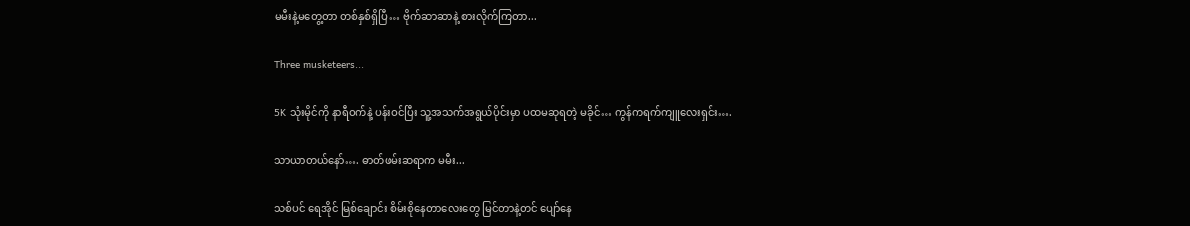မမီးနဲ့မတွေ့တာ တစ်နှစ်ရှိပြီ… ဗိုက်ဆာဆာနဲ့ စားလိုက်ကြတာ...

Three musketeers...

5K သုံးမိုင်ကို နာရီဝက်နဲ့ ပန်းဝင်ပြီး သူ့အသက်အရွယ်ပိုင်းမှာ ပထမဆုရတဲ့ မခိုင်… ကွန်ကရက်ကျူလေးရှင်း….

သာယာတယ်နော်…. ဓာတ်ဖမ်းဆရာက မမီး...

သစ်ပင် ရေအိုင် မြစ်ချောင်း စိမ်းစိုနေတာလေးတွေ မြင်တာနဲ့တင် ပျော်နေ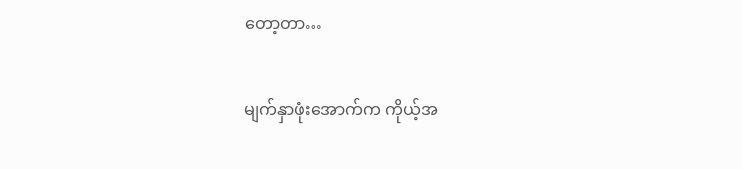တော့တာ…

မျက်နှာဖုံးအောက်က ကိုယ့်အ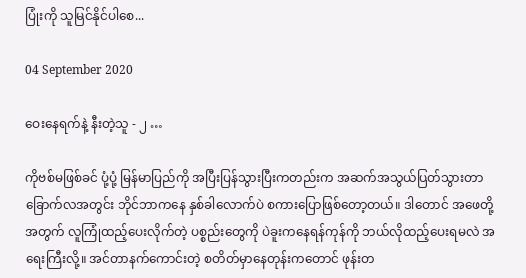ပြုံးကို သူမြင်နိုင်ပါစေ...

04 September 2020

ဝေးနေရက်နဲ့ နီးတဲ့သူ - ၂ …

ကိုဗစ်မဖြစ်ခင် ပုံ့ပုံ့ မြန်မာပြည်ကို အပြီးပြန်သွားပြီးကတည်းက အဆက်အသွယ်ပြတ်သွားတာ ခြောက်လအတွင်း ဘိုင်ဘာကနေ နှစ်ခါလောက်ပဲ စကားပြောဖြစ်တော့တယ်။ ဒါတောင် အဖေတို့အတွက် လူကြုံထည့်ပေးလိုက်တဲ့ ပစ္စည်းတွေကို ပဲခူးကနေရန်ကုန်ကို ဘယ်လိုထည့်ပေးရမလဲ အရေးကြီးလို့။ အင်တာနက်ကောင်းတဲ့ စတိတ်မှာနေတုန်းကတောင် ဖုန်းတ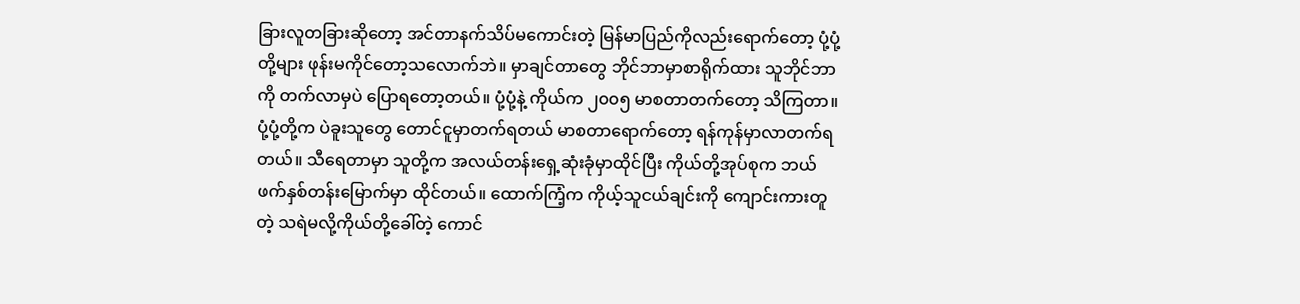ခြားလူတခြားဆိုတော့ အင်တာနက်သိပ်မကောင်းတဲ့ မြန်မာပြည်ကိုလည်းရောက်တော့ ပုံ့ပုံ့တို့များ ဖုန်းမကိုင်တော့သလောက်ဘဲ။ မှာချင်တာတွေ ဘိုင်ဘာမှာစာရိုက်ထား သူဘိုင်ဘာကို တက်လာမှပဲ ပြောရတော့တယ်။ ပုံ့ပုံ့နဲ့ ကိုယ်က ၂၀၀၅ မာစတာတက်တော့ သိကြတာ။ ပုံ့ပုံ့တို့က ပဲခူးသူတွေ တောင်ငူမှာတက်ရတယ် မာစတာရောက်တော့ ရန်ကုန်မှာလာတက်ရတယ်။ သီရေတာမှာ သူတို့က အလယ်တန်းရှေ့ဆုံးခုံမှာထိုင်ပြီး ကိုယ်တို့အုပ်စုက ဘယ်ဖက်နှစ်တန်းမြောက်မှာ ထိုင်တယ်။ ထောက်ကြံ့က ကိုယ့်သူငယ်ချင်းကို ကျောင်းကားတူတဲ့ သရဲမလို့ကိုယ်တို့ခေါ်တဲ့ ကောင်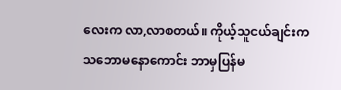လေးက လာ,လာစတယ်။ ကိုယ့်သူငယ်ချင်းက သဘောမနောကောင်း ဘာမှပြန်မ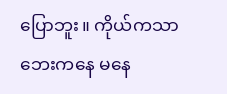ပြောဘူး။ ကိုယ်ကသာ ဘေးကနေ မနေ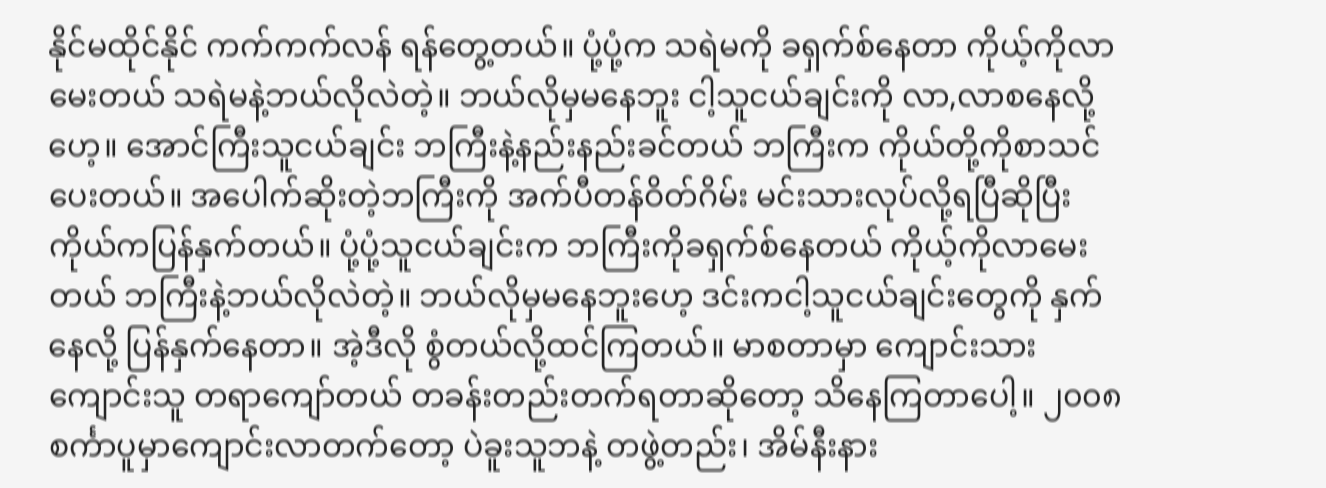နိုင်မထိုင်နိုင် ကက်ကက်လန် ရန်တွေ့တယ်။ ပုံ့ပုံ့က သရဲမကို ခရှက်စ်နေတာ ကိုယ့်ကိုလာမေးတယ် သရဲမနဲ့ဘယ်လိုလဲတဲ့။ ဘယ်လိုမှမနေဘူး ငါ့သူငယ်ချင်းကို လာ,လာစနေလို့ဟေ့။ အောင်ကြီးသူငယ်ချင်း ဘကြီးနဲ့နည်းနည်းခင်တယ် ဘကြီးက ကိုယ်တို့ကိုစာသင်ပေးတယ်။ အပေါက်ဆိုးတဲ့ဘကြီးကို အက်ပီတန်ဝိတ်ဂိမ်း မင်းသားလုပ်လို့ရပြီဆိုပြီး ကိုယ်ကပြန်နှက်တယ်။ ပုံ့ပုံ့သူငယ်ချင်းက ဘကြီးကိုခရှက်စ်နေတယ် ကိုယ့်ကိုလာမေးတယ် ဘကြီးနဲ့ဘယ်လိုလဲတဲ့။ ဘယ်လိုမှမနေဘူးဟေ့ ဒင်းကငါ့သူငယ်ချင်းတွေကို နှက်နေလို့ ပြန်နှက်နေတာ။ အဲ့ဒီလို စွံတယ်လို့ထင်ကြတယ်။ မာစတာမှာ ကျောင်းသားကျောင်းသူ တရာကျော်တယ် တခန်းတည်းတက်ရတာဆိုတော့ သိနေကြတာပေါ့။ ၂၀၀၈ စင်္ကာပူမှာကျောင်းလာတက်တော့ ပဲခူးသူဘနဲ့ တဖွဲ့တည်း၊ အိမ်နီးနား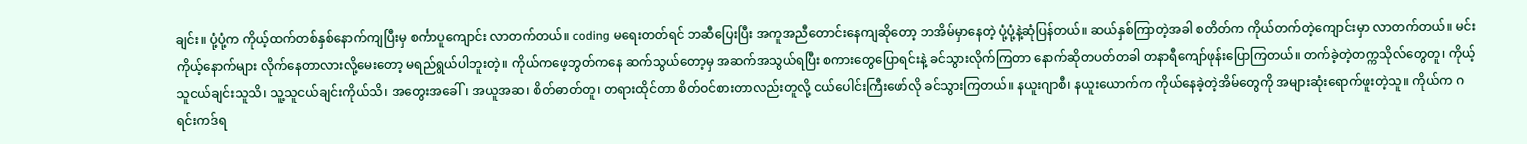ချင်း။ ပုံ့ပုံ့က ကိုယ့်ထက်တစ်နှစ်နောက်ကျပြီးမှ စင်္ကာပူကျောင်း လာတက်တယ်။ coding မရေးတတ်ရင် ဘဆီပြေးပြီး အကူအညီတောင်းနေကျဆိုတော့ ဘအိမ်မှာနေတဲ့ ပုံ့ပုံ့နဲ့ဆုံပြန်တယ်။ ဆယ်နှစ်ကြာတဲ့အခါ စတိတ်က ကိုယ်တက်တဲ့ကျောင်းမှာ လာတက်တယ်။ မင်းကိုယ့်နောက်များ လိုက်နေတာလား‌လို့မေးတော့ မရည်ရွယ်ပါဘူးတဲ့။ ကိုယ်ကဖေ့ဘွတ်ကနေ ဆက်သွယ်တော့မှ အဆက်အသွယ်ရပြီး စကားတွေပြောရင်းနဲ့ ခင်သွားလိုက်ကြတာ နောက်ဆိုတပတ်တခါ တနာရီကျော်ဖုန်းပြောကြတယ်။ တက်ခဲ့တဲ့တက္ကသိုလ်တွေတူ၊ ကိုယ့်သူငယ်ချင်းသူသိ၊ သူ့သူငယ်ချင်းကိုယ်သိ၊ အတွေးအခေါ်၊ အယူအဆ၊ စိတ်ဓာတ်တူ၊ တရားထိုင်တာ စိတ်ဝင်စားတာလည်းတူလို့ ငယ်ပေါင်းကြီးဖော်လို ခင်သွားကြတယ်။ နယူးဂျာစီ၊ နယူးယောက်က ကိုယ်နေခဲ့တဲ့အိမ်တွေကို အများဆုံးရောက်ဖူးတဲ့သူ။ ကိုယ်က ဂရင်းကဒ်ရ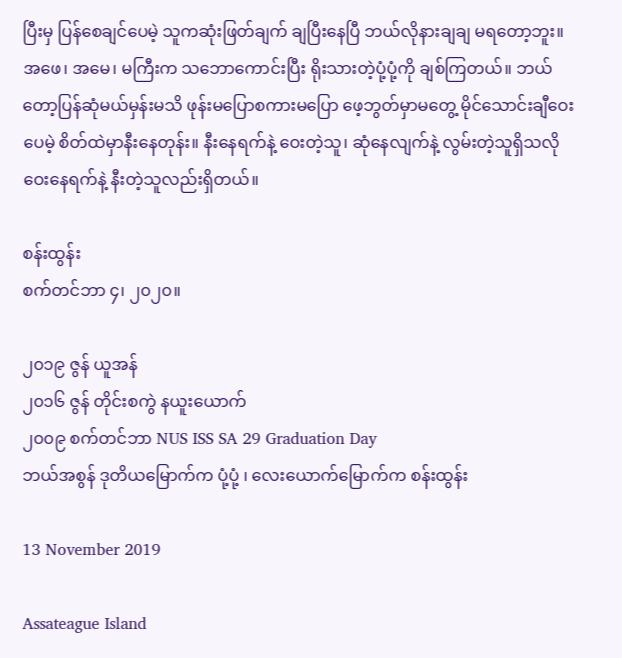ပြီးမှ ပြန်စေချင်ပေမဲ့ သူကဆုံးဖြတ်ချက် ချပြီး‌နေပြီ ဘယ်လိုနားချချ မရတော့ဘူး။ အဖေ၊ အမေ၊ မကြီးက သဘောကောင်းပြီး ရိုးသားတဲ့ပုံ့ပုံ့ကို ချစ်ကြတယ်။ ဘယ်တော့ပြန်ဆုံမယ်မှန်းမသိ ဖုန်းမပြောစကားမပြော ဖေ့ဘွတ်မှာမတွေ့ မိုင်သောင်းချီဝေးပေမဲ့ စိတ်ထဲမှာနီးနေတုန်း။ နီးနေရက်နဲ့ ဝေးတဲ့သူ၊ ဆုံနေလျက်နဲ့ လွမ်းတဲ့သူရှိသလို ဝေးနေရက်နဲ့ နီးတဲ့သူလည်းရှိတယ်။

စန်းထွန်း
စက်တင်ဘာ ၄၊ ၂၀၂၀။

၂၀၁၉ ဇွန် ယူအန်
၂၀၁၆ ဇွန် တိုင်းစကွဲ နယူးယောက်
၂၀၀၉ စက်တင်ဘာ NUS ISS SA 29 Graduation Day
ဘယ်အစွန် ဒုတိယမြောက်က ပုံ့ပုံ့ ၊ ‌လေးယောက်မြောက်က စန်းထွန်း

13 November 2019

Assateague Island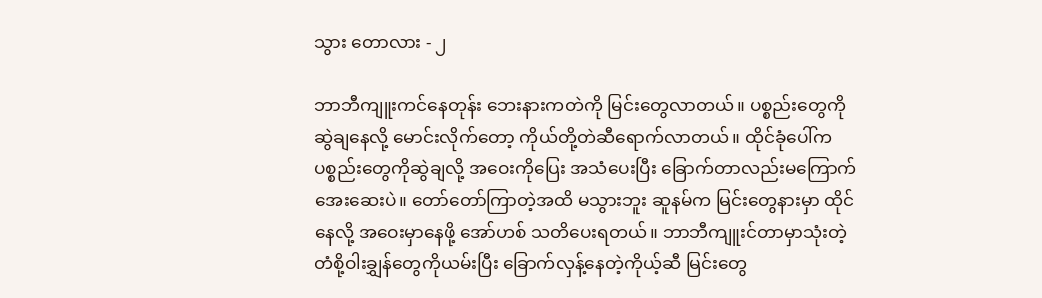သွား ‌တောလား - ၂

ဘာဘီကျူးကင်နေတုန်း ဘေးနားကတဲကို မြင်းတွေလာတယ်။ ပစ္စည်းတွေကို ဆွဲချနေလို့ မောင်းလိုက်တော့ ကိုယ်တို့တဲဆီရောက်လာတယ်။ ထိုင်ခုံပေါ်က ပစ္စည်းတွေကိုဆွဲချလို့ အဝေးကိုပြေး အသံပေးပြီး ခြောက်တာလည်းမကြောက် အေးဆေးပဲ။ တော်တော်ကြာတဲ့အထိ မသွားဘူး ဆူနမ်က မြင်းတွေနားမှာ ထိုင်နေလို့ အဝေးမှာနေဖို့ အော်ဟစ် သတိပေးရတယ်။ ဘာဘီကျူးင်တာမှာသုံးတဲ့ တံစို့ဝါးချွှန်တွေကိုယမ်းပြီး ‌ခြောက်လှန့်နေတဲ့ကိုယ့်ဆီ မြင်းတွေ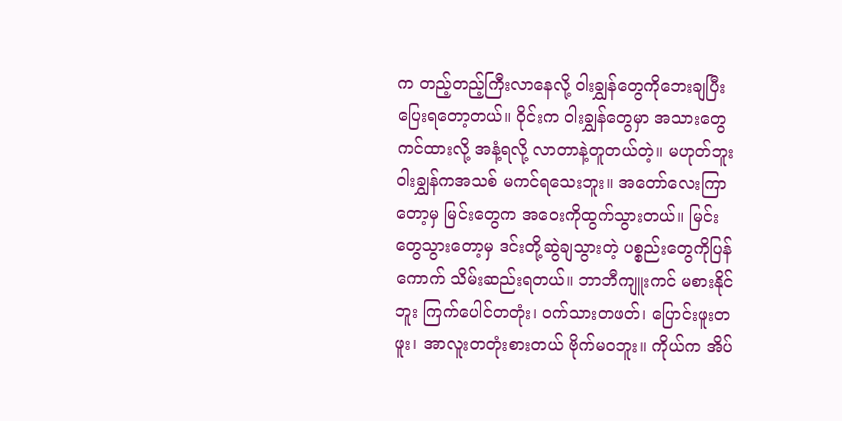က တည့်တည့်ကြီးလာနေလို့ ဝါးချွှန်တွေကိုဘေးချပြီး ပြေးရတော့တယ်။ ဝိုင်းက ဝါးချွှန်တွေမှာ အသားတွေကင်ထားလို့ အနံ့ရလို့ လာတာနဲ့တူတယ်တဲ့။ မဟုတ်ဘူး ဝါးချွှန်ကအသစ် မကင်ရသေးဘူး။ အတော်လေးကြာတော့မှ မြင်းတွေက အဝေးကိုထွက်သွားတယ်။ မြင်းတွေသွားတော့မှ ဒင်းတို့ဆွဲချသွားတဲ့ ပစ္စည်းတွေကိုပြန်ကောက် သိမ်းဆည်းရတယ်။ ဘာဘီကျူးကင် မစားနိုင်ဘူး ကြက်ပေါင်တတုံး၊ ဝက်သားတဖတ်၊ ပြောင်းဖူးတဖူး၊ အာလူးတတုံးစားတယ် ဗိုက်မဝဘူး။ ကိုယ်က အိပ်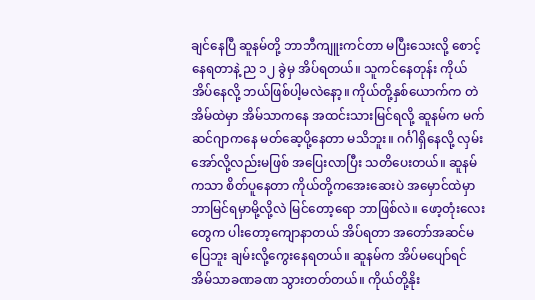ချင်နေပြီ ဆူနမ်တို့ ဘာဘီကျူးကင်တာ မပြီးသေးလို့ စောင့်နေရတာနဲ့ ည ၁၂ ခွဲမှ အိပ်ရတယ်။ သူကင်နေတုန်း ကိုယ်အိပ်နေလို့ ဘယ်ဖြစ်ပါ့မလဲနော့။ ကိုယ်တို့နှစ်ယောက်က တဲအိမ်ထဲမှာ အိမ်သာကနေ အထင်းသားမြင်ရလို့ ဆူနမ်က မက်ဆင်ဂျာကနေ မတ်ဆေ့ပို့နေတာ မသိဘူး။ ဂင်္ဂါရှိနေလို့ လှမ်းအော်လို့လည်းမဖြစ် အပြေးလာပြီး သတိပေးတယ်။ ဆူနမ်ကသာ စိတ်ပူနေတာ ကိုယ်တို့ကအေးဆေးပဲ အမှောင်ထဲမှာ ဘာမြင်ရမှာမို့လို့လဲ မြင်တော့ရော ဘာဖြစ်လဲ။ ဖော့တုံးလေးတွေက ပါးတော့ကျောနာတယ် အိပ်ရတာ အတော်အဆင်မပြေဘူး ချမ်းလို့ကွေးနေရတယ်။ ဆူနမ်က အိပ်မပျော်ရင် အိမ်သာခဏခဏ သွားတတ်တယ်။ ကိုယ်တို့နိုး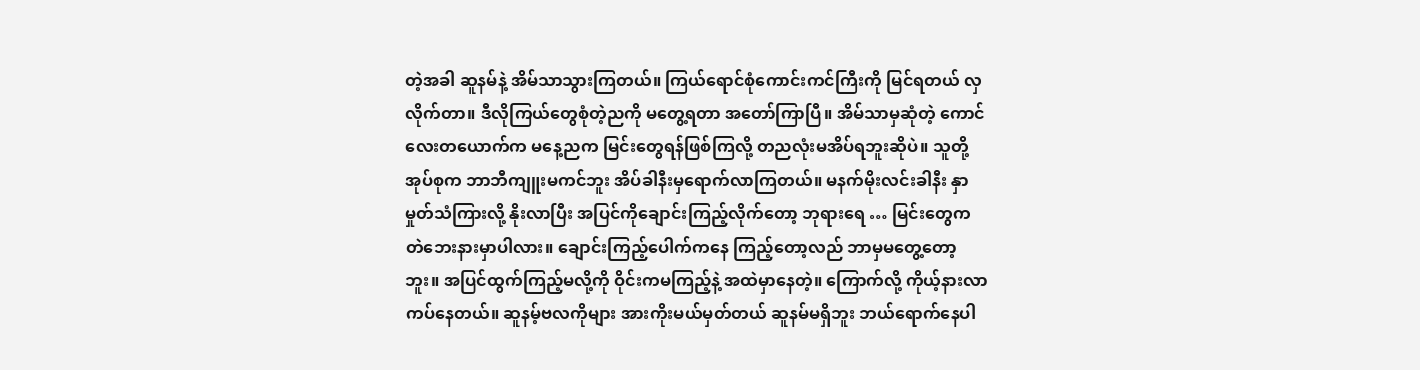တဲ့အခါ ဆူနမ်နဲ့ အိမ်သာသွားကြတယ်။ ကြယ်ရောင်စုံကောင်းကင်ကြီးကို မြင်ရတယ် လှလိုက်တာ။ ဒီလိုကြယ်တွေစုံတဲ့ညကို မတွေ့ရတာ အတော်ကြာပြီ။ အိမ်သာမှဆုံတဲ့ ကောင်လေးတယောက်က မနေ့ညက မြင်းတွေရန်ဖြစ်ကြလို့ တညလုံးမအိပ်ရဘူးဆိုပဲ။ သူတို့အုပ်စုက ဘာဘီကျူးမကင်ဘူး အိပ်ခါနီးမှရောက်လာကြတယ်။ မနက်မိုးလင်းခါနီး နှာမှုတ်သံကြားလို့ နိုးလာပြီး အပြင်ကိုချောင်းကြည့်လိုက်တော့ ဘုရားရေ … မြင်းတွေက တဲဘေးနားမှာပါလား။ ချောင်းကြည့်ပေါက်ကနေ ကြည့်တော့လည် ဘာမှမတွေ့တော့ဘူး။ အပြင်ထွက်ကြည့်မလို့ကို ဝိုင်းကမကြည့်နဲ့ အထဲမှာနေတဲ့။ ကြောက်လို့ ကိုယ့်နားလာကပ်နေတယ်။ ဆူနမ့်ဗလကိုများ အားကိုးမယ်မှတ်တယ် ဆူနမ်မရှိဘူး ဘယ်ရောက်နေပါ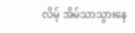လိမ့် အိမ်သာသွားနေ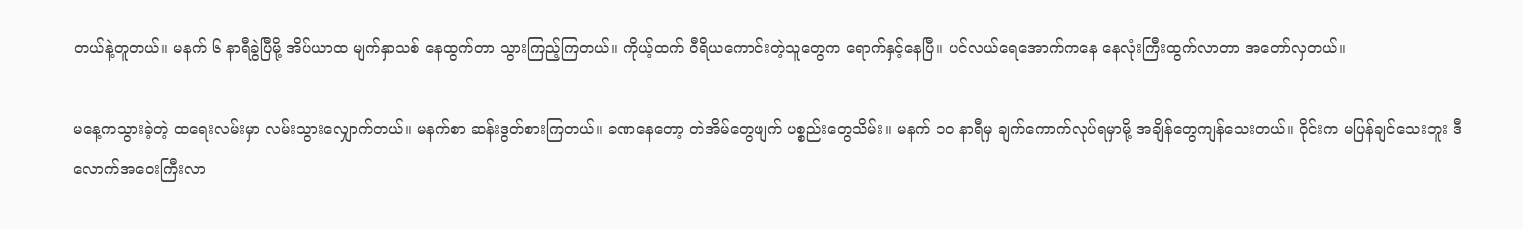တယ်နဲ့တူတယ်။ မနက် ၆ နာရီခွဲပြီမို့ အိပ်ယာထ မျက်နှာသစ် နေထွက်တာ သွားကြည့်ကြတယ်။ ကိုယ့်ထက် ဝီရိယကောင်းတဲ့သူတွေက ရောက်နှင့်နေပြီ။ ပင်လယ်ရေအောက်ကနေ နေလုံးကြီးထွက်လာတာ အတော်လှတယ်။

မနေ့ကသွားခဲ့တဲ့ ထရေးလမ်းမှာ လမ်းသွားလျှောက်တယ်။ မနက်စာ ဆန်းဒွတ်စားကြတယ်။ ခဏနေတော့ တဲအိမ်တွေဖျက် ပစ္စည်းတွေသိမ်း။ မနက် ၁၀ နာရီမှ ချက်ကောက်လုပ်ရမှာမို့ အချိန်တွေကျန်သေးတယ်။ ဝိုင်းက မပြန်ချင်သေးဘူး ဒီလောက်အဝေးကြီးလာ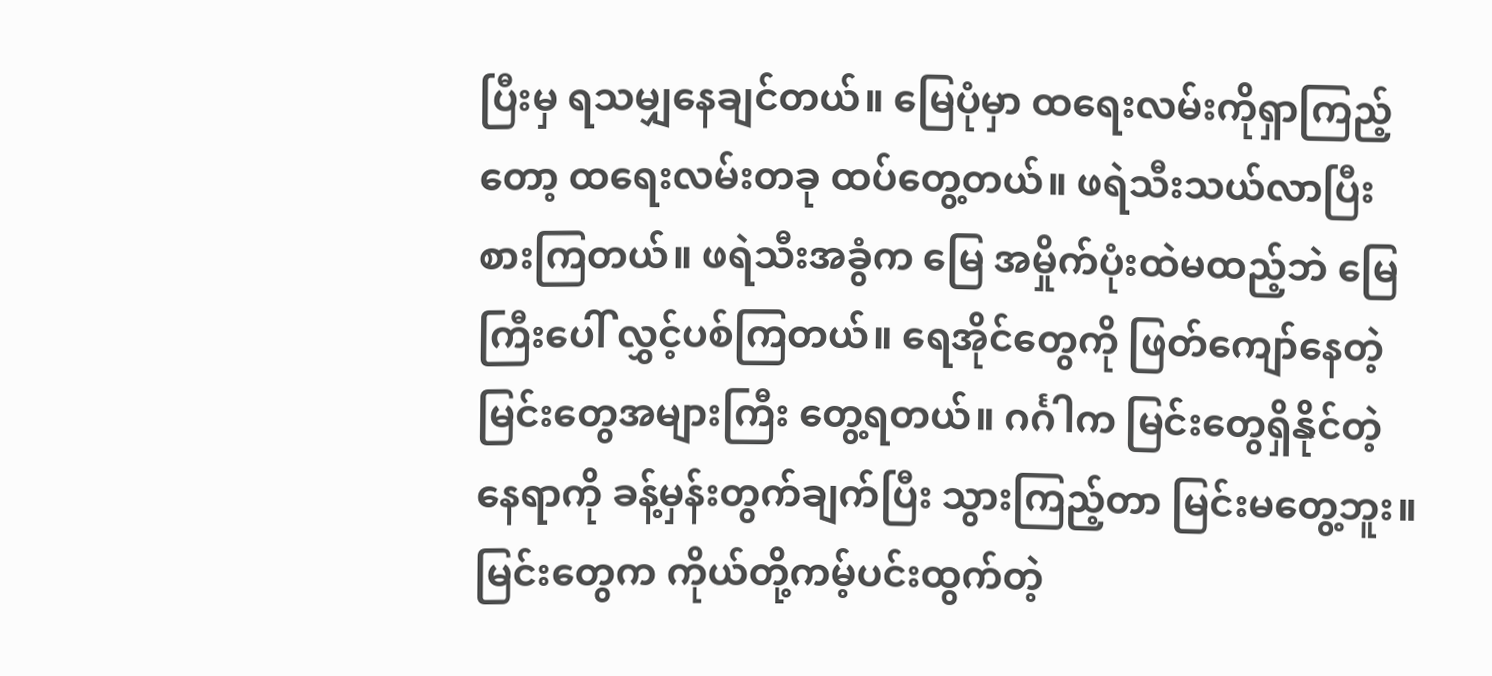ပြီးမှ ရသမျှနေချင်တယ်။ မြေပုံမှာ ထရေးလမ်းကိုရှာကြည့်တော့ ထရေးလမ်းတခု ထပ်တွေ့တယ်။ ဖရဲသီးသယ်လာပြီး စားကြတယ်။ ဖရဲသီးအခွံက မြေ အမှိုက်ပုံးထဲမထည့်ဘဲ မြေကြီးပေါ် လွှင့်ပစ်ကြတယ်။ ရေအိုင်တွေကို ဖြတ်ကျော်နေတဲ့ မြင်းတွေအများကြီး တွေ့ရတယ်။ ဂင်္ဂါက မြင်းတွေရှိနိုင်တဲ့နေရာကို ခန့်မှန်းတွက်ချက်ပြီး သွားကြည့်တာ မြင်းမတွေ့ဘူး။ မြင်းတွေက ကိုယ်တို့ကမ့်ပင်းထွက်တဲ့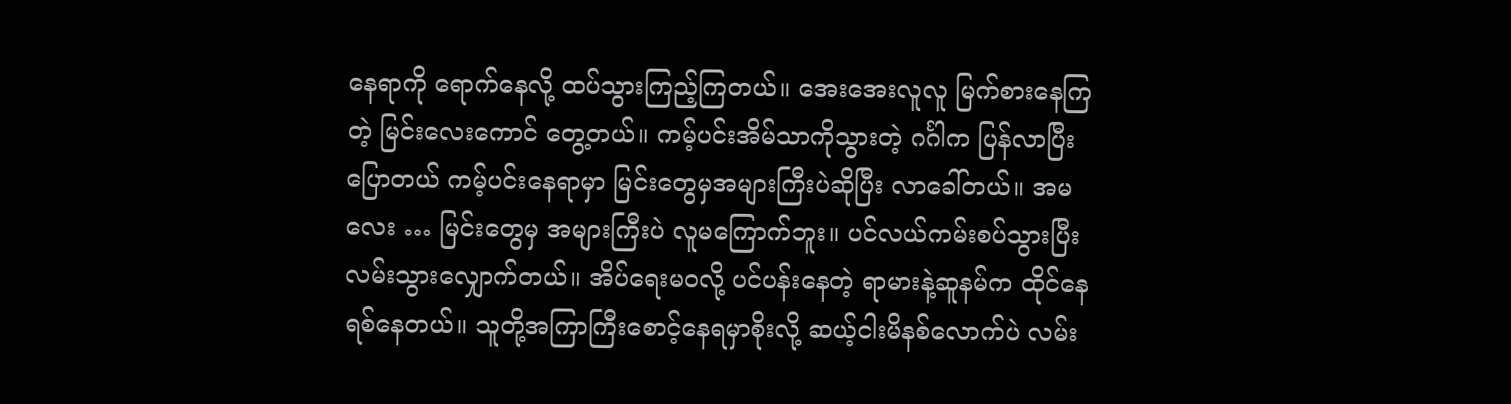နေရာကို ရောက်နေလို့ ထပ်သွားကြည့်ကြတယ်။ အေးအေးလူလူ မြက်စားနေကြတဲ့ မြင်းလေးကောင် တွေ့တယ်။ ကမ့်ပင်းအိမ်သာကိုသွားတဲ့ ဂင်္ဂါက ပြန်လာပြီးပြောတယ် ကမ့်ပင်းနေရာမှာ မြင်းတွေမှအများကြီးပဲဆိုပြီး လာခေါ်တယ်။ အမလေး … မြင်းတွေမှ အများကြီးပဲ လူမကြောက်ဘူး။ ပင်လယ်ကမ်းစပ်သွားပြီး လမ်းသွားလျှောက်တယ်။ အိပ်ရေးမဝလို့ ပင်ပန်းနေတဲ့ ရာမားနဲ့ဆူနမ်က ထိုင်နေရစ်နေတယ်။ သူတို့အကြာကြီးစောင့်နေရမှာစိုးလို့ ဆယ့်ငါးမိနစ်လောက်ပဲ လမ်း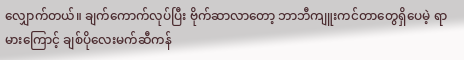လျှောက်တယ်။ ချက်ကောက်လုပ်ပြီး ဗိုက်ဆာလာတော့ ဘာဘီကျူးကင်တာတွေရှိပေမဲ့ ရာမားကြောင့် ချစ်ပိုလေးမက်ဆီကန်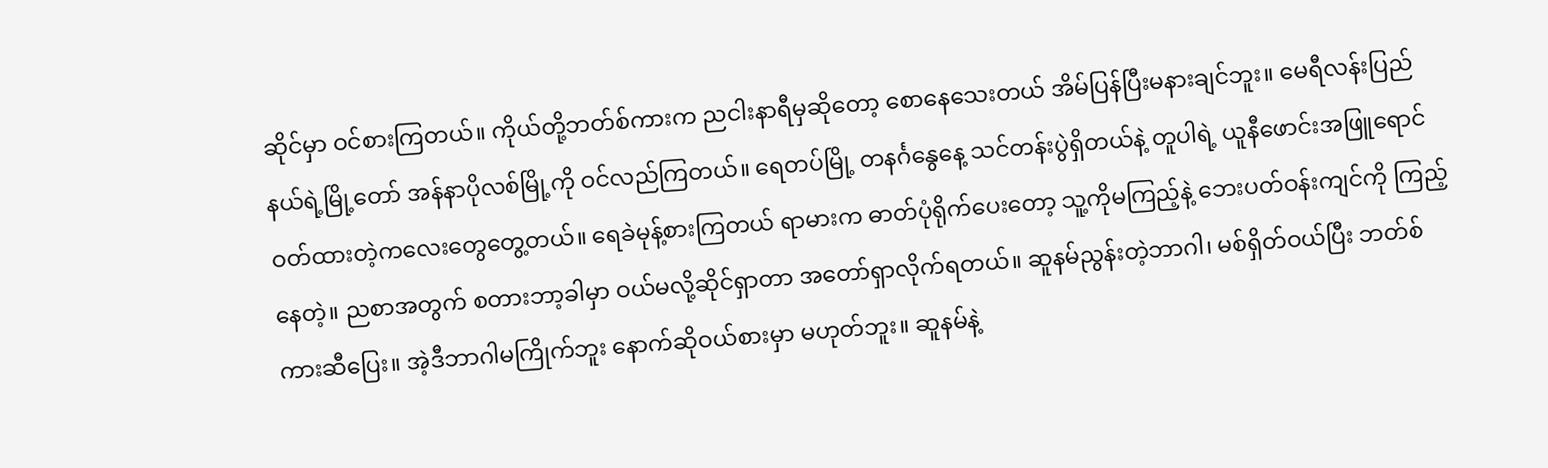ဆိုင်မှာ ဝင်စားကြတယ်။ ကိုယ်တို့ဘတ်စ်ကားက ညငါးနာရီမှဆိုတော့ စောနေသေးတယ် အိမ်ပြန်ပြီးမနားချင်ဘူး။ မေရီလန်းပြည်နယ်ရဲ့မြို့တော် အန်နာပိုလစ်မြို့ကို ဝင်လည်ကြတယ်။ ရေတပ်မြို့ တနင်္ဂနွေနေ့ သင်တန်းပွဲရှိတယ်နဲ့ တူပါရဲ့ ယူနီဖောင်းအဖြူရောင် ဝတ်ထားတဲ့ကလေးတွေတွေ့တယ်။ ရေခဲမုန့်စားကြတယ် ရာမားက ဓာတ်ပုံရိုက်ပေးတော့ သူ့ကိုမကြည့်နဲ့ ဘေးပတ်ဝန်းကျင်ကို ကြည့်နေတဲ့။ ညစာအတွက် စတားဘာ့ခါမှာ ဝယ်မလို့ဆိုင်ရှာတာ အတော်ရှာလိုက်ရတယ်။ ဆူနမ်ညွန်းတဲ့ဘာဂါ၊ မစ်ရှိတ်ဝယ်ပြီး ဘတ်စ်ကားဆီပြေး။ အဲ့ဒီဘာဂါမကြိုက်ဘူး နောက်ဆိုဝယ်စားမှာ မဟုတ်ဘူး။ ဆူနမ်နဲ့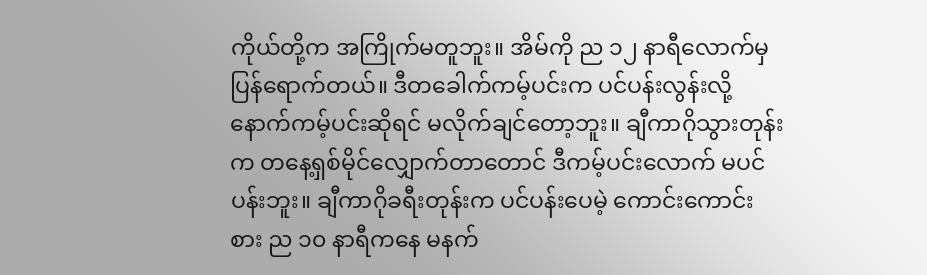ကိုယ်တို့က အကြိုက်မတူဘူး။ အိမ်ကို ည ၁၂ နာရီလောက်မှ ပြန်ရောက်တယ်။ ဒီတခေါက်ကမ့်ပင်းက ပင်ပန်းလွန်းလို့ နောက်ကမ့်ပင်းဆိုရင် မလိုက်ချင်တော့ဘူး။ ချီကာဂိုသွားတုန်းက တနေ့ရှစ်မိုင်လျှောက်တာတောင် ဒီကမ့်ပင်းလောက် မပင်ပန်းဘူး။ ချီကာဂိုခရီးတုန်းက ပင်ပန်းပေမဲ့ ကောင်းကောင်းစား ည ၁၀ နာရီကနေ မနက်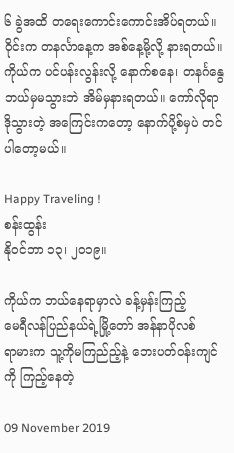၆ ခွဲအထိ တရေးကောင်းကောင်းအိပ်ရတယ်။ ဝိုင်းက တနင်္လာနေ့က အစ်နေ့မို့လို့ နားရတယ်။ ကိုယ်က ပင်ပန်းလွန်းလို့ နောက်စနေ၊ တနင်္ဂနွေ ဘယ်မှမသွားဘဲ အိမ်မှနားရတယ်။ ကော်လိုရာဒိုသွားတဲ့ အကြေင်းကတော့ နောက်ပို့စ်မှပဲ တင်ပါတော့မယ်။

Happy Traveling !
စန်းထွန်း
နိုဝင်ဘာ ၁၃၊ ၂၀၁၉။

ကိုယ်က ဘယ်နေရာမှာလဲ ခန့်မှန်းကြည့်
မေရီလန်ပြည်နယ်ရဲ့မြို့‌တော် အန်နာပိုလစ်
ရာမားက သူ့ကိုမကြည်ည့်နဲ့ ‌ဘေးပတ်ဝန်းကျင်ကို ကြည့်နေတဲ့

09 November 2019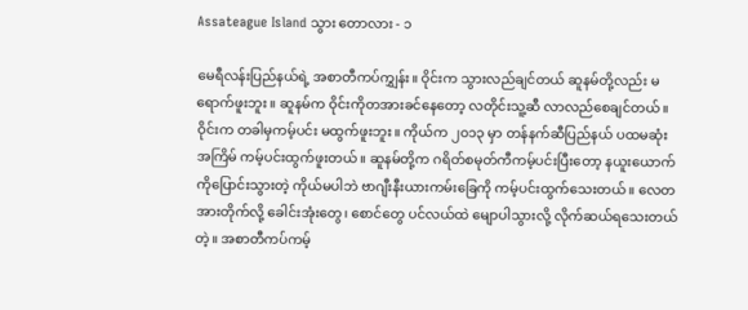Assateague Island သွား ‌တောလား - ၁

မေရီလန်းပြည်နယ်ရဲ့ အစာတီကပ်ကျွှန်း။ ဝိုင်းက သွားလည်ချင်တယ် ဆူနမ်တို့လည်း မရောက်ဖူးဘူး။ ဆူနမ်က ဝိုင်းကိုတအားခင်နေတော့ လတိုင်းသူ့ဆီ လာလည်စေချင်တယ်။ ဝိုင်းက တခါမှကမ့်ပင်း မထွက်ဖူးဘူး။ ကိုယ်က ၂၀၁၃ မှာ တန်နက်ဆီပြည်နယ် ပထမဆုံးအကြိမ် ကမ့်ပင်းထွက်ဖူးတယ်။ ဆူနမ်တို့က ဂရိတ်စမုတ်ကီကမ့်ပင်းပြီးတော့ နယူးယောက်ကိုပြောင်းသွားတဲ့ ကိုယ်မပါဘဲ ဗာဂျီးနီးယားကမ်း‌‌ခြေကို ကမ့်ပင်းထွက်သေးတယ်။ လေတအားတိုက်လို့ ခေါင်းအုံးတွေ၊ စောင်တွေ ပင်လယ်ထဲ မျောပါသွားလို့ လိုက်ဆယ်ရသေးတယ်တဲ့။ အစာတီကပ်ကမ့်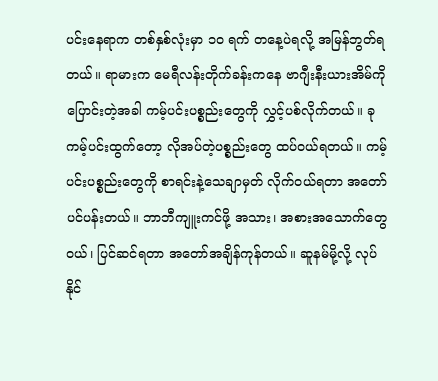ပင်းနေရာက တစ်နှစ်လုံးမှာ ၁၀ ရက် တနေ့ပဲရလို့ အမြန်ဘွတ်ရတယ်။ ရာမားက မေရီလန်းတိုက်ခန်းကနေ ဗာဂျီးနီးယားအိမ်ကို ပြောင်းတဲ့အခါ ကမ့်ပင်းပစ္စည်းတွေကို လွှင့်ပစ်လိုက်တယ်။ ခုကမ့်ပင်းထွက်တော့ လိုအပ်တဲ့ပစ္စည်းတွေ ထပ်ဝယ်ရတယ်။ ကမ့်ပင်းပစ္စည်းတွေကို စာရင်းနဲ့သေချာမှတ် လိုက်ဝယ်ရတာ အတော်ပင်ပန်းတယ်။ ဘာဘီကျူးကင်ဖို့ အသား၊ အစားအသောက်တွေဝယ်၊ ပြင်ဆင်ရတာ အတော်အချိန်ကုန်တယ်။ ဆူနမ်မို့လို့ လုပ်နိုင်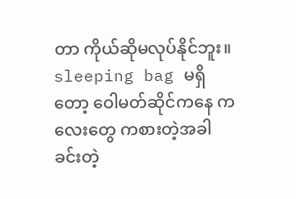တာ ကိုယ်ဆိုမလုပ်နိုင်ဘူး။ sleeping bag မရှိတော့ ဝေါမတ်ဆိုင်ကနေ ကလေးတွေ ကစားတဲ့အခါ ခင်းတဲ့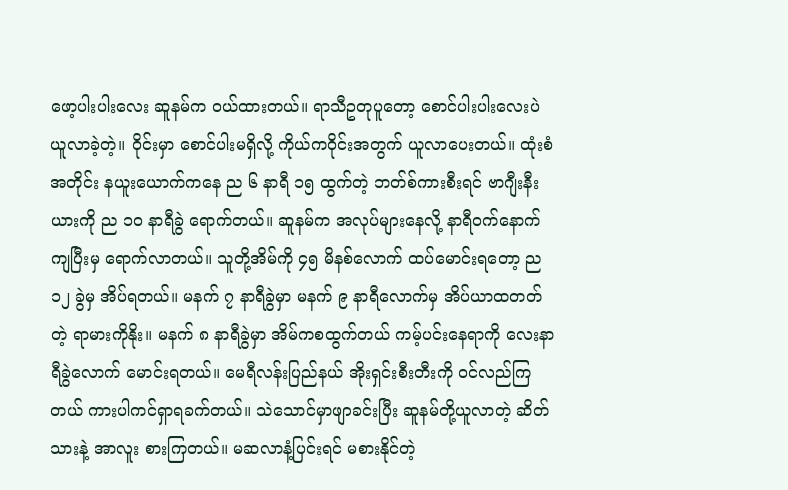ဖော့ပါးပါးလေး ဆူနမ်က ဝယ်ထားတယ်။ ရာသီဥတုပူတော့ စောင်ပါးပါးလေးပဲ ယူလာခဲ့တဲ့။ ဝိုင်းမှာ စောင်ပါးမရှိလို့ ကိုယ်ကဝိုင်းအတွက် ယူလာပေးတယ်။ ထုံးစံအတိုင်း နယူးယောက်ကနေ ည ၆ နာရီ ၁၅ ထွက်တဲ့ ဘတ်စ်ကားစီးရင် ဗာဂျီးနီးယားကို ည ၁၀ နာရီခွဲ ရောက်တယ်။ ဆူနမ်က အလုပ်များနေလို့ နာရီဝက်နောက်ကျပြီးမှ ရောက်လာတယ်။ သူတို့အိမ်ကို ၄၅ မိနစ်လောက် ထပ်မောင်းရတော့ ည ၁၂ ခွဲမှ အိပ်ရတယ်။ မနက် ၇ နာရီခွဲမှာ မနက် ၉ နာရီလောက်မှ အိပ်ယာထတတ်တဲ့ ရာမားကိုနိုး။ မနက် ၈ နာရီခွဲမှာ အိမ်ကစထွက်တယ် ကမ့်ပင်းနေရာကို လေးနာရီခွဲလောက် မောင်းရတယ်။ မေရီလန်းပြည်နယ် အိုးရှင်းစီးတီးကို ဝင်လည်ကြတယ် ကားပါကင်ရှာရခက်တယ်။ သဲသောင်မှာဖျာခင်းပြီး ဆူနမ်တို့ယူလာတဲ့ ဆိတ်သားနဲ့ အာလူး စားကြတယ်။ မဆလာနံ့ပြင်းရင် မစားနိုင်တဲ့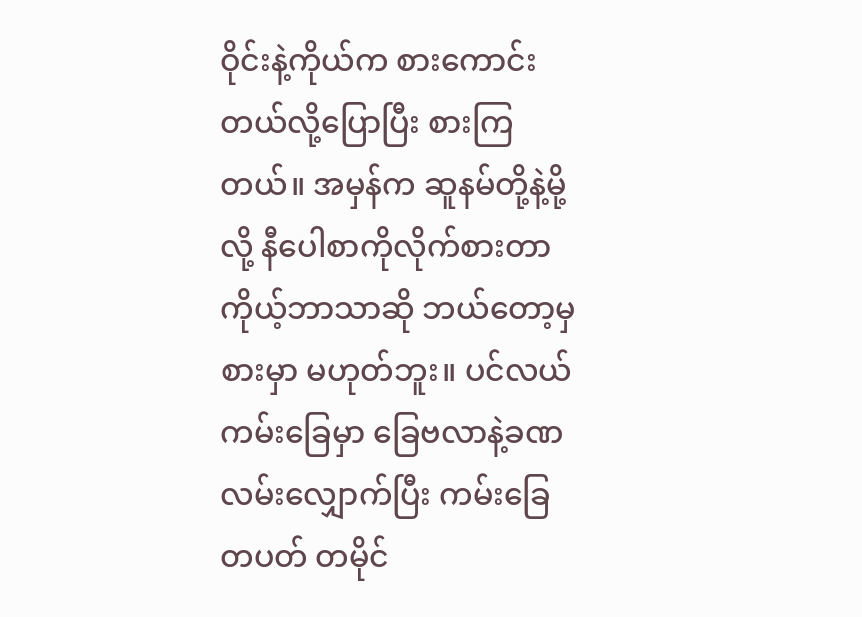ဝိုင်းနဲ့ကိုယ်က စားကောင်းတယ်လို့ပြောပြီး စားကြတယ်။ အမှန်က ဆူနမ်တို့နဲ့မို့လို့ နီပေါစာကိုလိုက်စားတာ ကိုယ့်ဘာသာဆို ဘယ်တော့မှစားမှာ မဟုတ်ဘူး။ ပင်လယ်ကမ်းခြေမှာ ‌‌ခြေဗလာနဲ့ခဏလမ်းလျှောက်ပြီး ကမ်းခြေတပတ် တမိုင်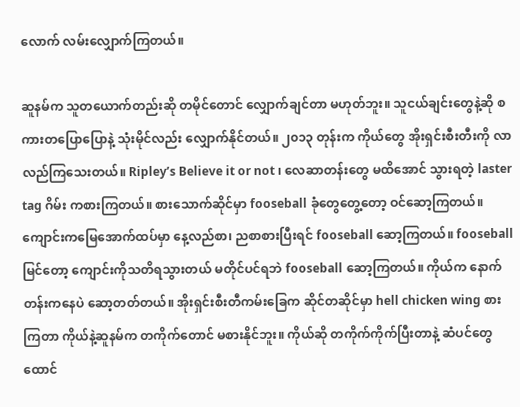လောက် လမ်းလျှောက်ကြတယ်။

ဆူနမ်က သူတယောက်တည်းဆို တမိုင်တောင် လျှောက်ချင်တာ မဟုတ်ဘူး။ သူငယ်ချင်းတွေနဲ့ဆို စကားတပြောပြောနဲ့ သုံးမိုင်လည်း လျှောက်နိုင်တယ်။ ၂၀၁၃ တုန်းက ကိုယ်တွေ အိုးရှင်းစီးတီးကို လာလည်ကြသေးတယ်။ Ripley’s Believe it or not ၊ လေဆာတန်းတွေ မထိအောင် သွားရတဲ့ laster tag ဂိမ်း ကစားကြတယ်။ စားသောက်ဆိုင်မှာ fooseball ခုံတွေတွေ့တော့ ဝင်ဆော့ကြတယ်။ ကျောင်းကမြေအောက်ထပ်မှာ နေ့လည်စာ၊ ညစာစားပြီးရင် fooseball ဆော့ကြတယ်။ fooseball မြင်တော့ ကျောင်းကိုသတိရသွားတယ် မတိုင်ပင်ရဘဲ fooseball ဆော့ကြတယ်။ ကိုယ်က နောက်တန်းကနေပဲ ဆော့တတ်တယ်။ အိုးရှင်းစီးတီကမ်းခြေက ဆိုင်တဆိုင်မှာ hell chicken wing စားကြတာ ကိုယ်နဲ့ဆူနမ်က တကိုက်တောင် မစားနိုင်ဘူး။ ကိုယ်ဆို တကိုက်ကိုက်ပြီးတာနဲ့ ဆံပင်တွေ ထောင်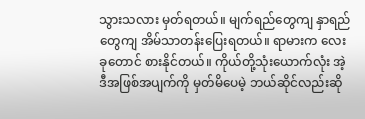သွားသလား မှတ်ရတယ်။ မျက်ရည်တွေကျ နှာရည်တွေကျ အိမ်သာတန်းပြေးရတယ်။ ရာမားက လေးခုတောင် စားနိုင်တယ်။ ကိုယ်တို့သုံးယောက်လုံး အဲ့ဒီအဖြစ်အပျက်ကို မှတ်မိပေမဲ့ ဘယ်ဆိုင်လည်းဆို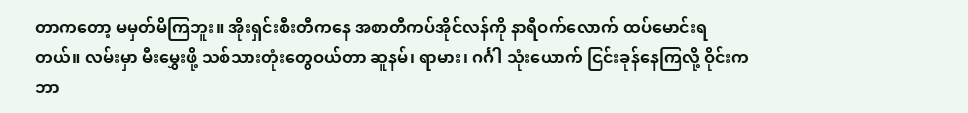တာကတော့ မမှတ်မိကြဘူး။ အိုးရှင်းစီးတီကနေ အစာတီကပ်အိုင်လန်ကို နာရီဝက်လောက် ထပ်မောင်းရတယ်။ လမ်းမှာ မီးမွှေးဖို့ သစ်သားတုံးတွေဝယ်တာ ဆူနမ်၊ ရာမား၊ ဂင်္ဂါ သုံးယောက် ငြင်းခုန်နေကြလို့ ဝိုင်းက ဘာ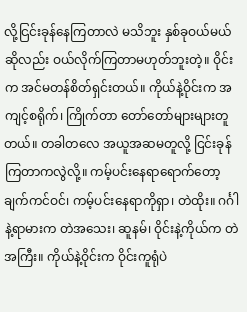လို့ငြင်းခုန်နေကြတာလဲ မသိဘူး နှစ်ခုဝယ်မယ်ဆိုလည်း ဝယ်လိုက်ကြတာမဟုတ်ဘူးတဲ့။ ဝိုင်းက အင်မတန်စိတ်ရှင်းတယ်။ ကိုယ်နဲ့ဝိုင်းက အကျင့်စရိုက်၊ ကြိုက်တာ တော်တော်များများတူတယ်။ တခါတလေ အယူအဆမတူလို့ ငြင်းခုန်ကြတာကလွဲလို့။ ကမ့်ပင်းနေရာရောက်တော့ ချက်ကင်ဝင်၊ ကမ့်ပင်းနေရာကိုရှာ၊ တဲထိုး။ ဂင်္ဂါနဲ့ရာမားက တဲအသေး၊ ဆူနမ်၊ ဝိုင်းနဲ့ကိုယ်က တဲအကြီး။ ကိုယ်နဲ့ဝိုင်းက ဝိုင်းကူရုံပဲ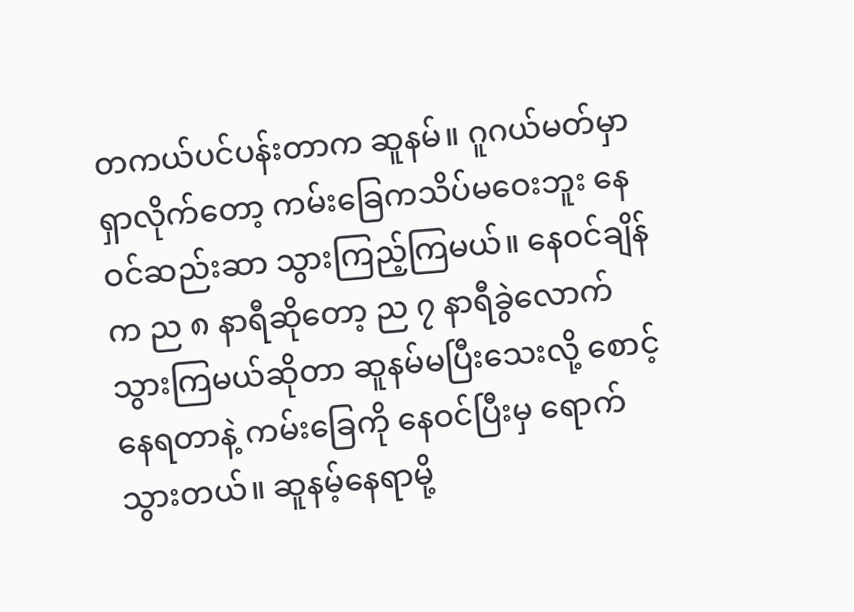တကယ်ပင်ပန်းတာက ဆူနမ်။ ဂူဂယ်မတ်မှာ ရှာလိုက်တော့ ကမ်းခြေကသိပ်မဝေးဘူး နေဝင်ဆည်းဆာ သွားကြည့်ကြမယ်။ နေဝင်ချိန်က ည ၈ နာရီဆိုတော့ ည ၇ နာရီခွဲလောက် သွားကြမယ်ဆိုတာ ဆူနမ်မပြီးသေးလို့ စောင့်နေရတာနဲ့ ကမ်းခြေကို နေဝင်ပြီးမှ ရောက်သွားတယ်။ ဆူနမ့်နေရာမို့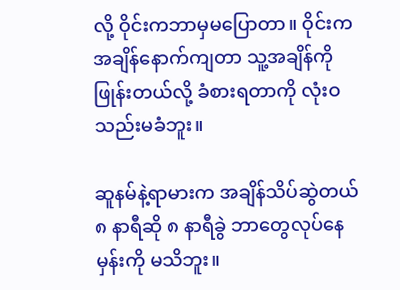လို့ ဝိုင်းကဘာမှမပြောတာ။ ဝိုင်းက အချိန်နောက်ကျတာ သူ့အချိန်ကိုဖြုန်းတယ်လို့ ခံစားရတာကို လုံးဝသည်းမခံဘူး။

ဆူနမ်နဲ့ရာမားက အချိန်သိပ်ဆွဲတယ် ၈ နာရီဆို ၈ နာရီခွဲ ဘာတွေလုပ်နေမှန်းကို မသိဘူး။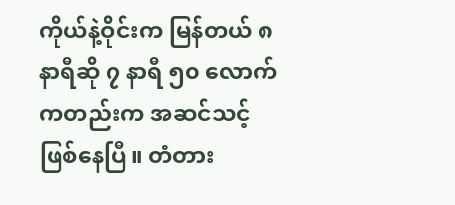ကိုယ်နဲ့ဝိုင်းက မြန်တယ် ၈ နာရီဆို ၇ နာရီ ၅၀ လောက်ကတည်းက အဆင်သင့်ဖြစ်နေပြီ။ တံတား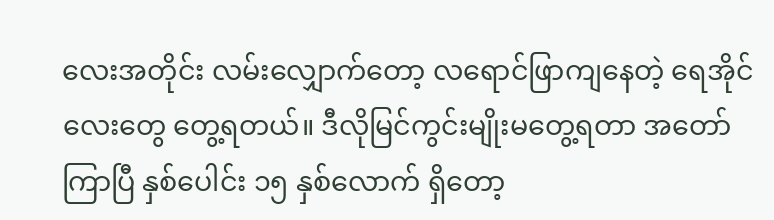လေးအတိုင်း လမ်းလျှောက်တော့ လရောင်ဖြာကျနေတဲ့ ရေအိုင်လေးတွေ တွေ့ရတယ်။ ဒီလိုမြင်ကွင်းမျိုးမတွေ့ရတာ အတော်ကြာပြီ နှစ်ပေါင်း ၁၅ နှစ်လောက် ရှိတော့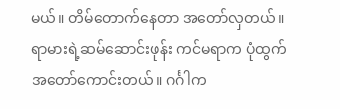မယ်။ တိမ်တောက်နေတာ အတော်လှတယ်။ ရာမားရဲ့ဆမ်ဆောင်းဖုန်း ကင်မရာက ပုံထွက်အတော်ကောင်းတယ်။ ဂင်္ဂါက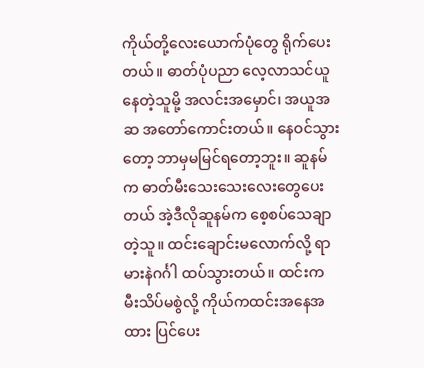ကိုယ်တို့လေးယောက်ပုံတွေ ရိုက်ပေးတယ်။ ဓာတ်ပုံပညာ လေ့လာသင်ယူနေတဲ့သူမို့ အလင်းအမှောင်၊ အယူအဆ အတော်ကောင်းတယ်။ နေဝင်သွားတော့ ဘာမှမမြင်ရတော့ဘူး။ ဆူနမ်က ဓာတ်မီးသေးသေးလေးတွေပေးတယ် အဲ့ဒီလိုဆူနမ်က စေ့စပ်သေချာတဲ့သူ။ ထင်းချောင်းမလောက်လို့ ရာမားနဲဂင်္ဂါ ထပ်သွားတယ်။ ထင်းက မီးသိပ်မစွဲလို့ ကိုယ်ကထင်းအနေအထား ပြင်ပေး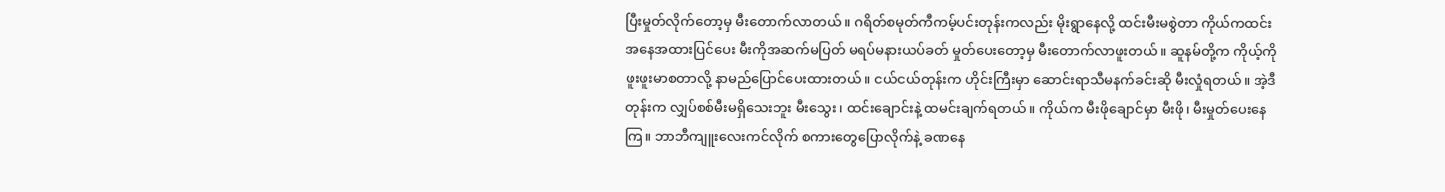ပြီးမှုတ်လိုက်တော့မှ မီးတောက်လာတယ်။ ဂရိတ်စမုတ်ကီကမ့်ပင်းတုန်းကလည်း မိုးရွာနေလို့ ထင်းမီးမစွဲတာ ကိုယ်ကထင်းအနေအထားပြင်ပေး မီးကိုအဆက်မပြတ် မရပ်မနားယပ်ခတ် မှုတ်ပေးတော့မှ မီးတောက်လာဖူးတယ်။ ဆူနမ်တို့က ကိုယ့်ကို ဖူးဖူးမာစတာလို့ နာမည်ပြောင်ပေးထားတယ်။ ငယ်ငယ်တုန်းက ဟိုင်းကြီးမှာ ဆောင်းရာသီမနက်ခင်းဆို မီးလှုံရတယ်။ အဲ့ဒီတုန်းက လျှပ်စစ်မီးမရှိသေးဘူး မီးသွေး၊ ထင်းချောင်းနဲ့ ထမင်းချက်ရတယ်။ ကိုယ်က မီးဖိုချောင်မှာ မီးဖို၊ မီးမှုတ်ပေးနေကြ။ ဘာဘီကျူးလေးကင်လိုက် စကားတွေပြောလိုက်နဲ့ ခဏနေ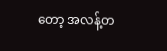တော့ အလန့်တ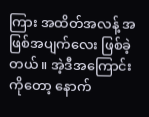ကြား အထိတ်အလန့် အဖြစ်အပျက်လေး ဖြစ်ခဲ့တယ်။ အဲ့ဒီအကြောင်းကိုတော့ နောက်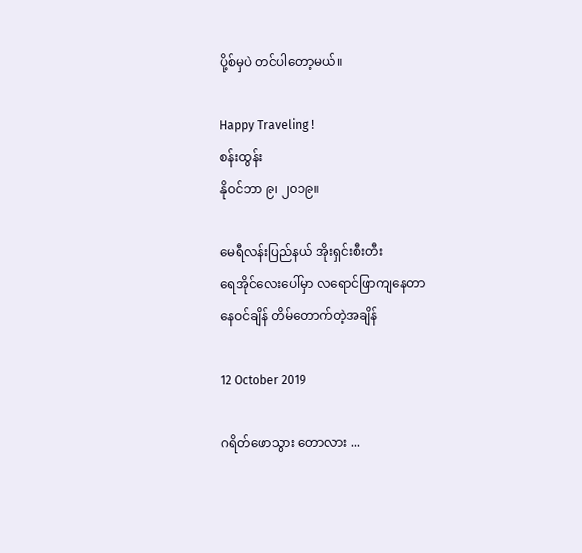ပို့စ်မှပဲ တင်ပါတော့မယ်။

Happy Traveling !
စန်းထွန်း
နိုဝင်ဘာ ၉၊ ၂၀၁၉။

မေရီလန်းပြည်နယ် အိုးရှင်းစီးတီး
ရေအိုင်‌လေး‌ပေါ်မှာ လရောင်ဖြာကျနေတာ
နေဝင်ချိန် တိမ်တောက်တဲ့အချိန်

12 October 2019

ဂရိတ်‌ဖောသွား ‌တောလား ...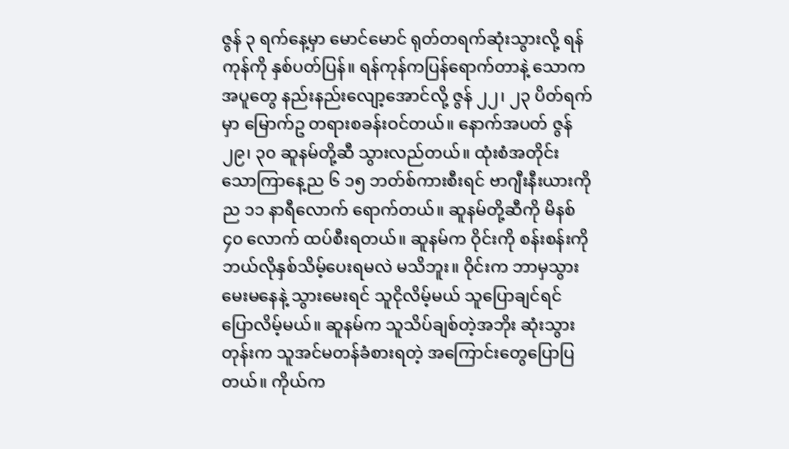ဇွန် ၃ ရက်နေ့မှာ မောင်မောင် ရုတ်တရက်ဆုံးသွားလို့ ရန်ကုန်ကို နှစ်ပတ်ပြန်။ ရန်ကုန်ကပြန်ရောက်တာနဲ့ သောကအပူတွေ နည်းနည်းလျော့အောင်လို့ ဇွန် ၂၂၊ ၂၃ ပိတ်ရက်မှာ မြောက်ဥ တရားစခန်းဝင်တယ်။ နောက်အပတ် ဇွန် ၂၉၊ ၃၀ ဆူနမ်တို့ဆီ သွားလည်တယ်။ ထုံးစံအတိုင်း သောကြာနေ့ည ၆ ၁၅ ဘတ်စ်ကားစီးရင် ဗာဂျီးနီးယားကို ည ၁၁ နာရီလောက် ရောက်တယ်။ ဆူနမ်တို့ဆီကို မိနစ် ၄၀ လောက် ထပ်စီးရတယ်။ ဆူနမ်က ဝိုင်းကို စန်းစန်းကို ဘယ်လိုနှစ်သိမ့်ပေးရမလဲ မသိဘူး။ ဝိုင်းက ဘာမှသွားမေးမနေနဲ့ သွားမေးရင် သူငိုလိမ့်မယ် သူပြောချင်ရင် ပြောလိမ့်မယ်။ ဆူနမ်က သူသိပ်ချစ်တဲ့အဘိုး ဆုံးသွားတုန်းက သူအင်မတန်ခံစားရတဲ့ အကြောင်းတွေပြောပြတယ်။ ကိုယ်က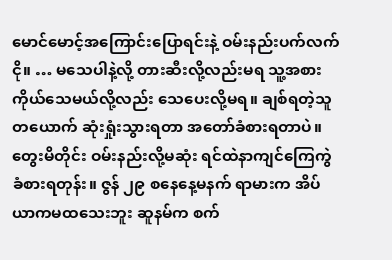မောင်မောင့်အကြောင်းပြောရင်းနဲ့ ဝမ်းနည်းပက်လက်ငို။ … မသေပါနဲ့လို့ တားဆီးလို့လည်းမရ သူ့အစားကိုယ်သေမယ်လို့လည်း သေပေးလို့မရ။ ချစ်ရတဲ့သူတယောက် ဆုံးရှုံးသွားရတာ အတော်ခံစားရတာပဲ။ တွေးမိတိုင်း ဝမ်းနည်းလို့မဆုံး ရင်ထဲနာကျင်ကြေကွဲ ခံစားရတုန်း။ ဇွန် ၂၉ စနေနေ့မနက် ရာမားက အိပ်ယာကမထသေးဘူး ဆူနမ်က စက်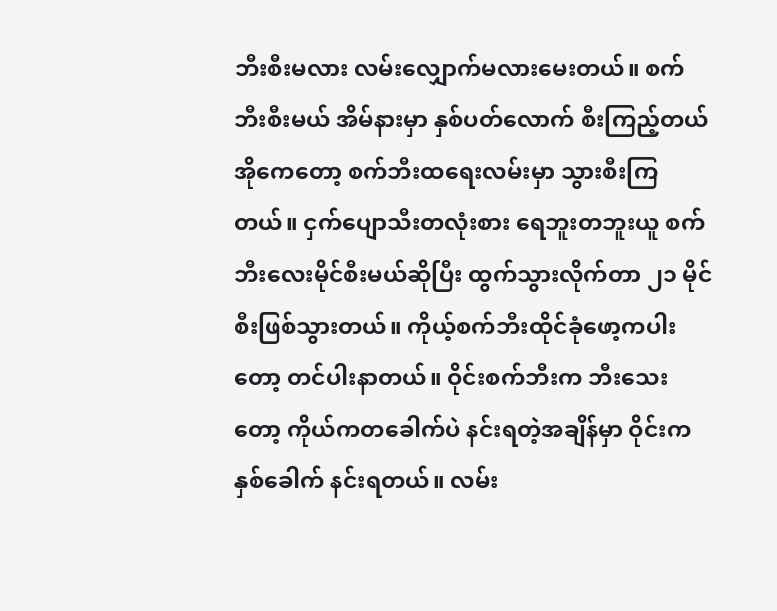ဘီးစီးမလား လမ်းလျှောက်မလားမေးတယ်။ စက်ဘီးစီးမယ် အိမ်နားမှာ နှစ်ပတ်လောက် စီးကြည့်တယ် အိုကေတော့ စက်ဘီးထရေးလမ်းမှာ သွားစီးကြတယ်။ ငှက်ပျောသီးတလုံးစား ရေဘူးတဘူးယူ စက်ဘီးလေးမိုင်စီးမယ်ဆိုပြီး ထွက်သွားလိုက်တာ ၂၁ မိုင်စီးဖြစ်သွားတယ်။ ကိုယ့်စက်ဘီးထိုင်ခုံဖော့ကပါးတော့ တင်ပါးနာတယ်။ ဝိုင်းစက်ဘီးက ဘီးသေးတော့ ကိုယ်ကတခေါက်ပဲ နင်းရတဲ့အချိန်မှာ ဝိုင်းကနှစ်ခေါက် နင်းရတယ်။ လမ်း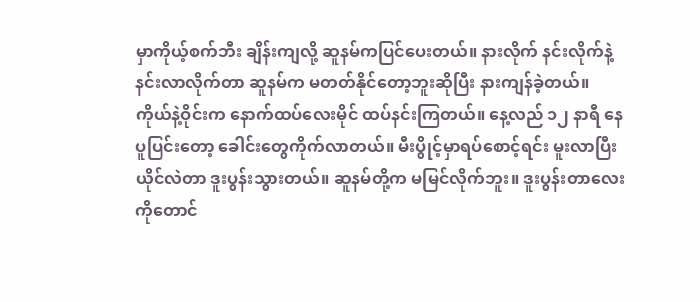မှာကိုယ့်စက်ဘီး ချိန်းကျလို့ ဆူနမ်ကပြင်ပေးတယ်။ နားလိုက် နင်းလိုက်နဲ့ နင်းလာလိုက်တာ ဆူနမ်က မတတ်နိုင်တော့ဘူးဆိုပြီး နားကျန်ခဲ့တယ်။ ကိုယ်နဲ့ဝိုင်းက နောက်ထပ်လေးမိုင် ထပ်နင်းကြတယ်။ နေ့လည် ၁၂ နာရီ နေပူပြင်းတော့ ခေါင်းတွေကိုက်လာတယ်။ မီးပွိုင့်မှာရပ်စောင့်ရင်း မူးလာပြီး ယိုင်လဲတာ ဒူးပွန်းသွားတယ်။ ဆူနမ်တို့က မမြင်လိုက်ဘူး။ ဒူးပွန်းတာလေးကိုတောင်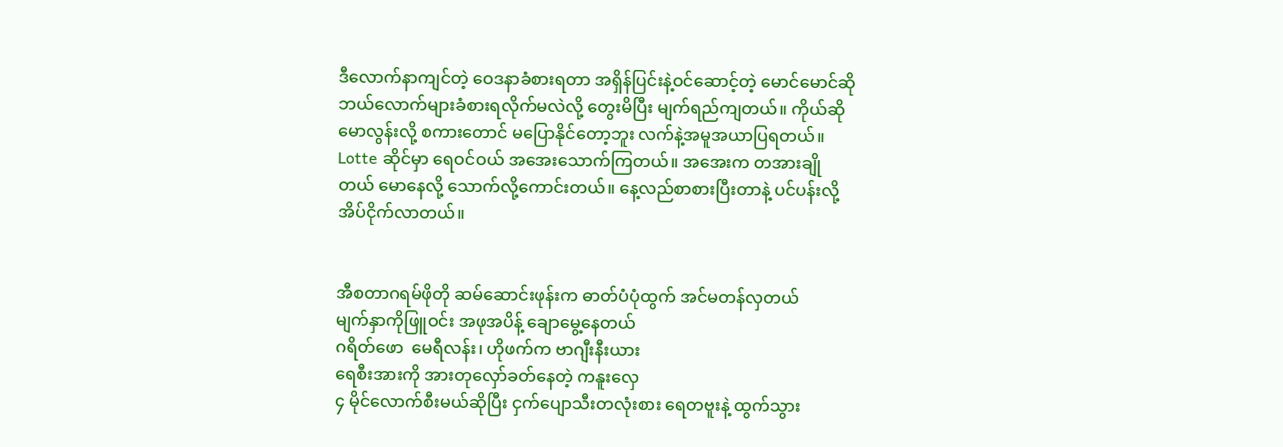ဒီလောက်နာကျင်တဲ့ ဝေဒနာခံစားရတာ အရှိန်ပြင်းနဲ့ဝင်ဆောင့်တဲ့ မောင်မောင်ဆို ဘယ်လောက်များခံစားရလိုက်မလဲလို့ တွေးမိပြီး မျက်ရည်ကျတယ်။ ကိုယ်ဆိုမောလွန်းလို့ စကားတောင် မပြောနိုင်တော့ဘူး လက်နဲ့အမူအယာပြရတယ်။ Lotte ဆိုင်မှာ ရေဝင်ဝယ် အအေးသောက်ကြတယ်။ အအေးက တအားချိုတယ် မောနေလို့ သောက်လို့ကောင်းတယ်။ နေ့လည်စာစားပြီးတာနဲ့ ပင်ပန်းလို့ အိပ်ငိုက်လာတယ်။


အီစတာဂရမ်ဖိုတို ဆမ်‌ဆောင်းဖုန်းက ဓာတ်ပံပုံထွက် အင်မတန်လှတယ်
မျက်နှာကိုဖြူဝင်း အဖုအပိန့် ချောမွေ့‌နေတယ်
ဂရိတ်‌ဖော ‌ မေရီလန်း၊ ဟိုဖက်က ဗာဂျီးနီးယား
ရေစီးအားကို အားတု‌လှော်ခတ်‌နေတဲ့ ကနူးလှေ
၄ မိုင်‌လောက်စီးမယ်ဆိုပြီး ငှက်‌ပျောသီးတလုံးစား ‌ရေတဗူးနဲ့ ထွက်သွား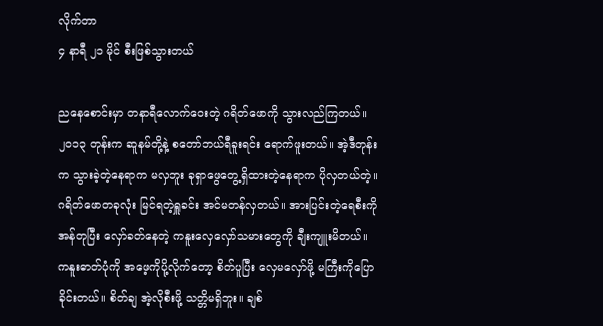လိုက်တာ
၄ နာရီ ၂၁ မိုင် စီးဖြစ်သွားတယ်

ညနေစောင်းမှာ တနာရီလောက်ဝေးတဲ့ ဂရိတ်ဖောကို သွားလည်ကြတယ်။ ၂၀၁၃ တုန်းက ဆူနမ်တို့နဲ့ စတော်ဘယ်ရီခူးရင်း ရောက်ဖူးတယ်။ အဲ့ဒီတုန်းက သွားခဲ့တဲ့နေရာက မလှဘူး ခုရှာဖွေတွေ့ရှိထားတဲ့နေရာက ပိုလှတယ်တဲ့။ ဂရိတ်ဖောတခုလုံး မြင်ရတဲ့ရှူခင်း အင်မတန်လှတယ်။ အားပြင်းတဲ့ရေစီးကို အန်တုပြီး လှော်ခတ်နေတဲ့ ကနူးလှေလှော်သမားတွေကို ချီးကျူးမိတယ်။ ကနူးဓာတ်ပုံကို အဖေ့ကိုပို့လိုက်တော့ စိတ်ပူပြီး လှေမလှော်ဖို့ မကြီးကိုပြောခိုင်းတယ်။ စိတ်ချ အဲ့လိုစီးဖို့ သတ္တိမရှိဘူး။ ချစ်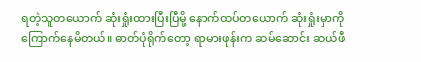ရတဲ့သူတယောက် ဆုံးရှုံးထားပြီးပြီမို့ နောက်ထပ်တယောက် ဆုံးရှုံးမှာကို ကြောက်နေမိတယ်။ ဓာတ်ပုံရိုက်တော့ ရာမားဖုန်းက ဆမ်ဆောင်း ဆယ်ဖီ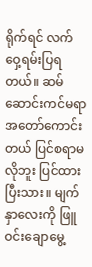ရိုက်ရင် လက်ဝှေ့ရမ်းပြရတယ်။ ဆမ်ဆောင်းကင်မရာ အတော်ကောင်းတယ် ပြင်စရာမလိုဘူး ပြင်ထားပြီးသား။ မျက်နှာလေးကို ဖြူဝင်းချောမွေ့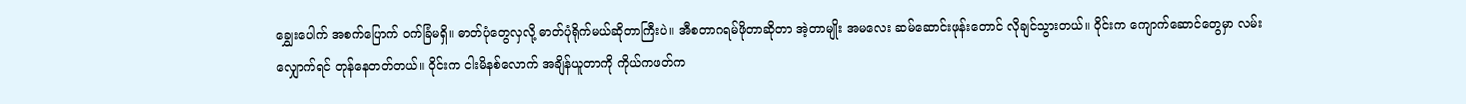ချွှေးပေါက် အစက်ပြောက် ဝက်ခြံမရှိ။ ဓာတ်ပုံတွေလှလို့ ဓာတ်ပုံရိုက်မယ်ဆိုတာကြီးပဲ။ အီစတာဂရမ်ဖိုတာဆိုတာ အဲ့တာမျိုး အမလေး ဆမ်ဆောင်းဖုန်းတောင် လိုချင်သွားတယ်။ ဝိုင်းက ကျောက်ဆောင်တွေမှာ လမ်းလျှောက်ရင် တုန်နေတတ်တယ်။ ဝိုင်းက ငါးမိနစ်လောက် အချိန်ယူတာကို ကိုယ်ကဖတ်က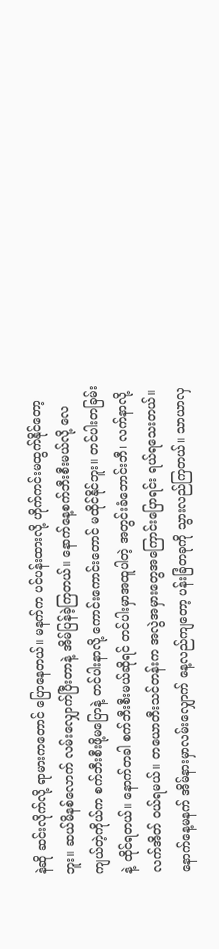နဲဆို ဆင်းလိုက်လို့ ရာမားကတောင် ပြောနေတယ်။ မနက်က ပင်ပန်းထားလို့ ဟိုက်ကင်းမထွက်နိုင်တော့ဘူး။ ဆယ်မိနစ်လောက် လမ်းလျှောက်ပြီးတာနဲ့ အိမ်ပြန်ခဲ့ကြတယ်။ နောက်နေ့စက်ဘီးစီးမယ်လို့ လေကျယ်တဲ့ကိုယ်က စက်ဘီးစီးဖို့မပြောနဲ့ တင်ပါးနာလို့ ကောင်းကောင်းတောင် မထိုင်နိုင်ဘူး။ တင်ပါးတခြမ်းနဲ့ ထိုင်ရတယ်။ နောက်တခါ စက်ဘီးစီးမယ်ဆိုရင် တင်ပါးမှာအထူပါတဲ့ အတွင်းခံဘောင်းဘီ၊ လက်နာလို့ လက်အိတ် ဝယ်ရမယ်။ တယောတီးသင်တန်းက အလွဲအမှားတွေအကြောင်းပြောရင်း ရယ်ရသေးတယ်။ နောက်နေ့မနက် အိမ်နားမှာလမ်းလျှောက် နေ့လည်ကျတော့ ပန်းခြံတခုကို သွားလည်ကြတယ်။ သာယာလှ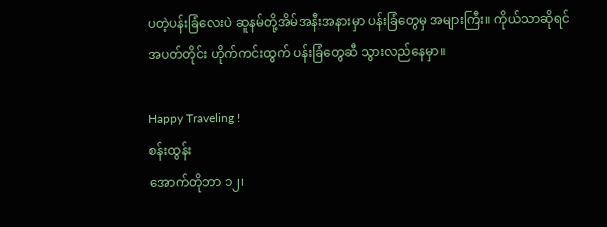ပတဲ့ပန်းခြံလေးပဲ ဆူနမ်တို့အိမ်အနီးအနားမှာ ပန်းခြံတွေမှ အများကြီး။ ကိုယ်သာဆိုရင် အပတ်တိုင်း ဟိုက်ကင်းထွက် ပန်းခြံတွေဆီ သွားလည်နေမှာ။

Happy Traveling !
စန်းထွန်း
အောက်တိုဘာ ၁၂၊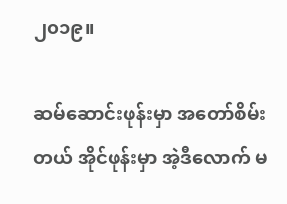၂၀၁၉။

ဆမ်‌ဆောင်းဖုန်းမှာ အတော်စိမ်းတယ် အိုင်ဖုန်းမှာ အဲ့ဒီ‌လောက် မ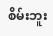စိမ်းဘူး